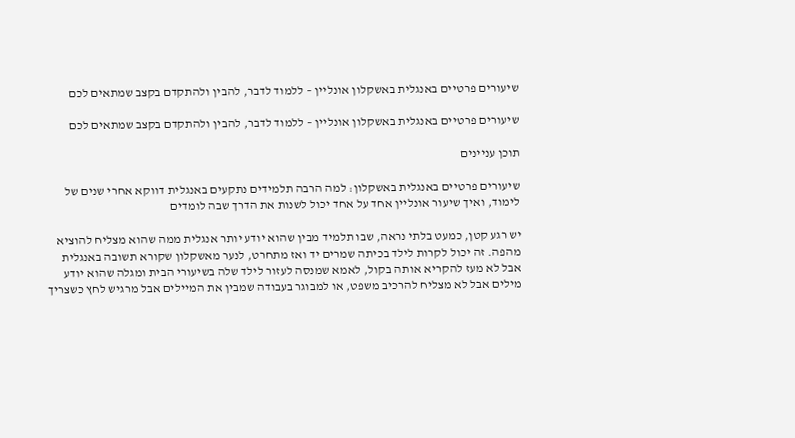שיעורים פרטיים באנגלית באשקלון אונליין – ללמוד לדבר, להבין ולהתקדם בקצב שמתאים לכם

שיעורים פרטיים באנגלית באשקלון אונליין – ללמוד לדבר, להבין ולהתקדם בקצב שמתאים לכם

תוכן עניינים

שיעורים פרטיים באנגלית באשקלון: למה הרבה תלמידים נתקעים באנגלית דווקא אחרי שנים של לימוד, ואיך שיעור אונליין אחד על אחד יכול לשנות את הדרך שבה לומדים

יש רגע קטן, כמעט בלתי נראה, שבו תלמיד מבין שהוא יודע יותר אנגלית ממה שהוא מצליח להוציא מהפה. זה יכול לקרות לילד בכיתה שמרים יד ואז מתחרט, לנער מאשקלון שקורא תשובה באנגלית אבל לא מעז להקריא אותה בקול, לאמא שמנסה לעזור לילד שלה בשיעורי הבית ומגלה שהוא יודע מילים אבל לא מצליח להרכיב משפט, או למבוגר בעבודה שמבין את המיילים אבל מרגיש לחץ כשצריך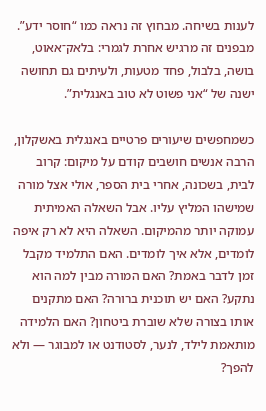לענות בשיחה. מבחוץ זה נראה כמו “חוסר ידע”. מבפנים זה מרגיש אחרת לגמרי: בלאק־אאוט, בושה, בלבול, פחד מטעות, ולעיתים גם תחושה ישנה של “אני פשוט לא טוב באנגלית”.

כשמחפשים שיעורים פרטיים באנגלית באשקלון, הרבה אנשים חושבים קודם על מיקום: קרוב לבית, בשכונה, אחרי בית הספר, אולי אצל מורה שמישהו המליץ עליו. אבל השאלה האמיתית עמוקה יותר מהמיקום. השאלה היא לא רק איפה לומדים, אלא איך לומדים. האם התלמיד מקבל זמן לדבר באמת? האם המורה מבין למה הוא נתקע? האם יש תוכנית ברורה? האם מתקנים אותו בצורה שלא שוברת ביטחון? האם הלמידה מותאמת לילד, לנער, לסטודנט או למבוגר — ולא להפך?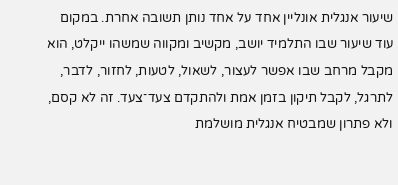שיעור אנגלית אונליין אחד על אחד נותן תשובה אחרת. במקום עוד שיעור שבו התלמיד יושב, מקשיב ומקווה שמשהו ייקלט, הוא מקבל מרחב שבו אפשר לעצור, לשאול, לטעות, לחזור, לדבר, לתרגל, לקבל תיקון בזמן אמת ולהתקדם צעד־צעד. זה לא קסם, ולא פתרון שמבטיח אנגלית מושלמת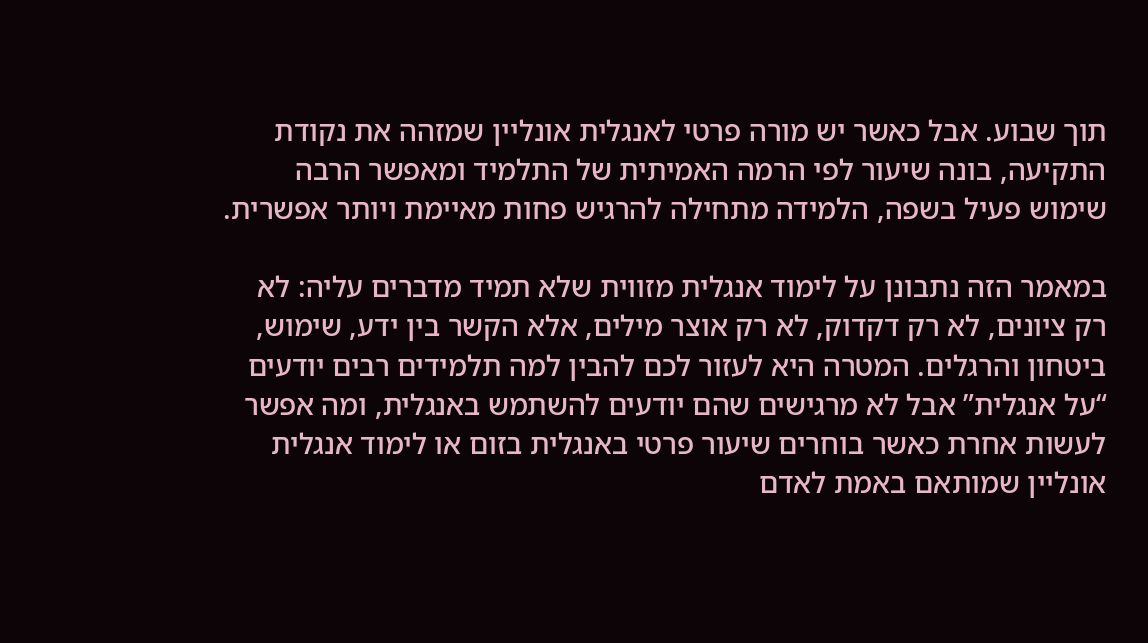תוך שבוע. אבל כאשר יש מורה פרטי לאנגלית אונליין שמזהה את נקודת התקיעה, בונה שיעור לפי הרמה האמיתית של התלמיד ומאפשר הרבה שימוש פעיל בשפה, הלמידה מתחילה להרגיש פחות מאיימת ויותר אפשרית.

במאמר הזה נתבונן על לימוד אנגלית מזווית שלא תמיד מדברים עליה: לא רק ציונים, לא רק דקדוק, לא רק אוצר מילים, אלא הקשר בין ידע, שימוש, ביטחון והרגלים. המטרה היא לעזור לכם להבין למה תלמידים רבים יודעים “על אנגלית” אבל לא מרגישים שהם יודעים להשתמש באנגלית, ומה אפשר לעשות אחרת כאשר בוחרים שיעור פרטי באנגלית בזום או לימוד אנגלית אונליין שמותאם באמת לאדם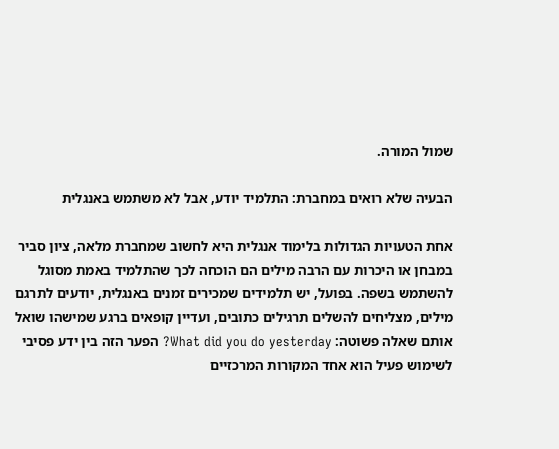שמול המורה.

הבעיה שלא רואים במחברת: התלמיד יודע, אבל לא משתמש באנגלית

אחת הטעויות הגדולות בלימוד אנגלית היא לחשוב שמחברת מלאה, ציון סביר במבחן או היכרות עם הרבה מילים הם הוכחה לכך שהתלמיד באמת מסוגל להשתמש בשפה. בפועל, יש תלמידים שמכירים זמנים באנגלית, יודעים לתרגם מילים, מצליחים להשלים תרגילים כתובים, ועדיין קופאים ברגע שמישהו שואל אותם שאלה פשוטה: What did you do yesterday? הפער הזה בין ידע פסיבי לשימוש פעיל הוא אחד המקורות המרכזיים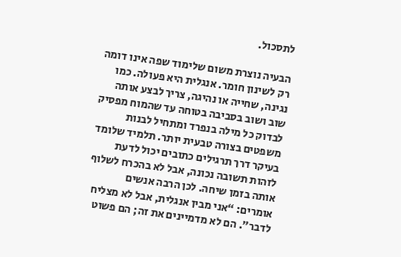לתסכול.

הבעיה נוצרת משום שלימוד שפה אינו דומה רק לשינון חומר. אנגלית היא פעולה. כמו נגינה, שחייה או נהיגה, צריך לבצע אותה שוב ושוב בסביבה בטוחה עד שהמוח מפסיק לבדוק כל מילה בנפרד ומתחיל לבנות משפטים בצורה טבעית יותר. תלמיד שלומד בעיקר דרך תרגילים כתובים יכול לדעת לזהות תשובה נכונה, אבל לא בהכרח לשלוף אותה בזמן שיחה. לכן הרבה אנשים אומרים: “אני מבין אנגלית, אבל לא מצליח לדבר”. הם לא מדמיינים את זה; הם פשוט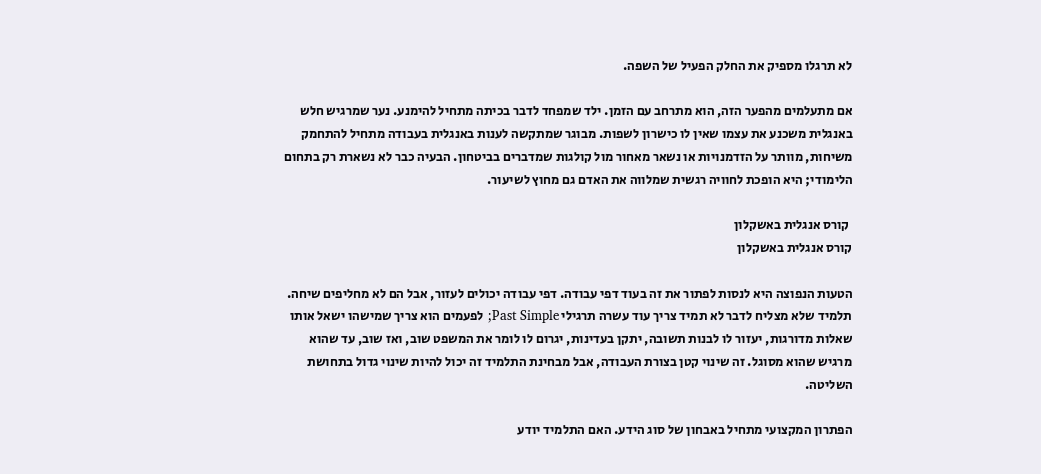לא תרגלו מספיק את החלק הפעיל של השפה.

אם מתעלמים מהפער הזה, הוא מתרחב עם הזמן. ילד שמפחד לדבר בכיתה מתחיל להימנע. נער שמרגיש חלש באנגלית משכנע את עצמו שאין לו כישרון לשפות. מבוגר שמתקשה לענות באנגלית בעבודה מתחיל להתחמק משיחות, מוותר על הזדמנויות או נשאר מאחור מול קולגות שמדברים בביטחון. הבעיה כבר לא נשארת רק בתחום הלימודי; היא הופכת לחוויה רגשית שמלווה את האדם גם מחוץ לשיעור.

 קורס אנגלית באשקלון
קורס אנגלית באשקלון

הטעות הנפוצה היא לנסות לפתור את זה בעוד דפי עבודה. דפי עבודה יכולים לעזור, אבל הם לא מחליפים שיחה. תלמיד שלא מצליח לדבר לא תמיד צריך עוד עשרה תרגילי Past Simple; לפעמים הוא צריך שמישהו ישאל אותו שאלות מדורגות, יעזור לו לבנות תשובה, יתקן בעדינות, יגרום לו לומר את המשפט שוב, ואז שוב, עד שהוא מרגיש שהוא מסוגל. זה שינוי קטן בצורת העבודה, אבל מבחינת התלמיד זה יכול להיות שינוי גדול בתחושת השליטה.

הפתרון המקצועי מתחיל באבחון של סוג הידע. האם התלמיד יודע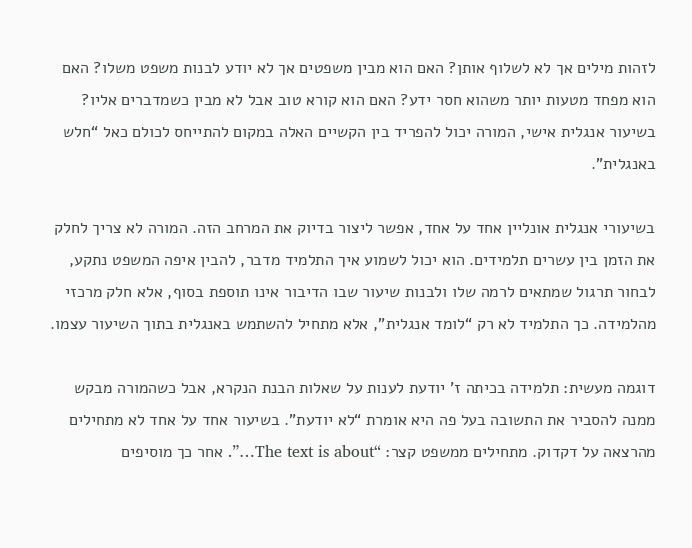לזהות מילים אך לא לשלוף אותן? האם הוא מבין משפטים אך לא יודע לבנות משפט משלו? האם הוא מפחד מטעות יותר משהוא חסר ידע? האם הוא קורא טוב אבל לא מבין כשמדברים אליו? בשיעור אנגלית אישי, המורה יכול להפריד בין הקשיים האלה במקום להתייחס לכולם כאל “חלש באנגלית”.

בשיעורי אנגלית אונליין אחד על אחד, אפשר ליצור בדיוק את המרחב הזה. המורה לא צריך לחלק את הזמן בין עשרים תלמידים. הוא יכול לשמוע איך התלמיד מדבר, להבין איפה המשפט נתקע, לבחור תרגול שמתאים לרמה שלו ולבנות שיעור שבו הדיבור אינו תוספת בסוף, אלא חלק מרכזי מהלמידה. כך התלמיד לא רק “לומד אנגלית”, אלא מתחיל להשתמש באנגלית בתוך השיעור עצמו.

דוגמה מעשית: תלמידה בכיתה ז’ יודעת לענות על שאלות הבנת הנקרא, אבל כשהמורה מבקש ממנה להסביר את התשובה בעל פה היא אומרת “לא יודעת”. בשיעור אחד על אחד לא מתחילים מהרצאה על דקדוק. מתחילים ממשפט קצר: “The text is about…”. אחר כך מוסיפים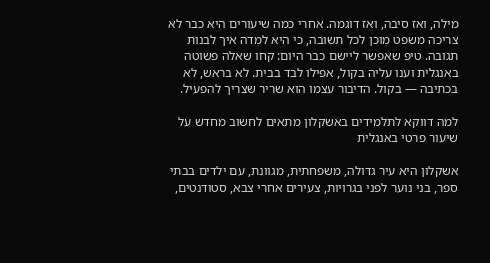מילה, ואז סיבה, ואז דוגמה. אחרי כמה שיעורים היא כבר לא צריכה משפט מוכן לכל תשובה, כי היא למדה איך לבנות תגובה. טיפ שאפשר ליישם כבר היום: קחו שאלה פשוטה באנגלית וענו עליה בקול, אפילו לבד בבית. לא בראש, לא בכתיבה — בקול. הדיבור עצמו הוא שריר שצריך להפעיל.

למה דווקא לתלמידים באשקלון מתאים לחשוב מחדש על שיעור פרטי באנגלית

אשקלון היא עיר גדולה, משפחתית, מגוונת, עם ילדים בבתי ספר, בני נוער לפני בגרויות, צעירים אחרי צבא, סטודנטים,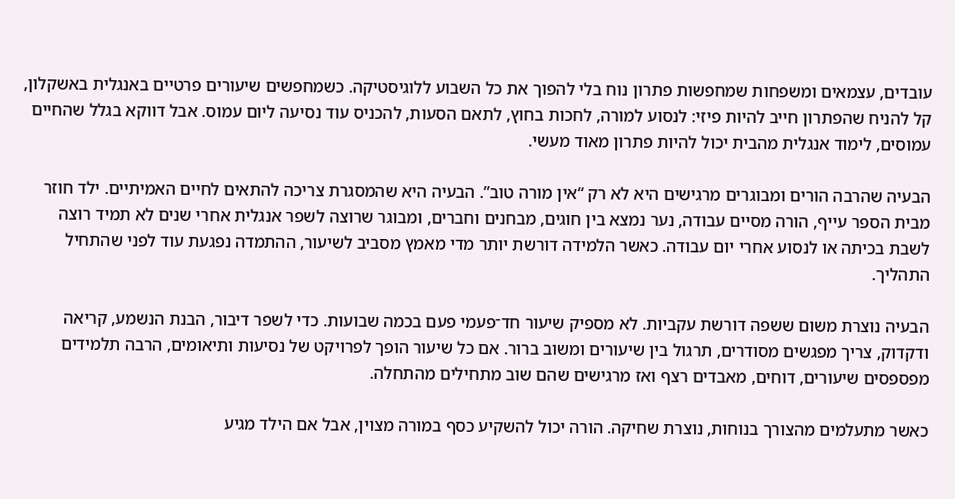עובדים, עצמאים ומשפחות שמחפשות פתרון נוח בלי להפוך את כל השבוע ללוגיסטיקה. כשמחפשים שיעורים פרטיים באנגלית באשקלון, קל להניח שהפתרון חייב להיות פיזי: לנסוע למורה, לחכות בחוץ, לתאם הסעות, להכניס עוד נסיעה ליום עמוס. אבל דווקא בגלל שהחיים עמוסים, לימוד אנגלית מהבית יכול להיות פתרון מאוד מעשי.

הבעיה שהרבה הורים ומבוגרים מרגישים היא לא רק “אין מורה טוב”. הבעיה היא שהמסגרת צריכה להתאים לחיים האמיתיים. ילד חוזר מבית הספר עייף, הורה מסיים עבודה, נער נמצא בין חוגים, מבחנים וחברים, ומבוגר שרוצה לשפר אנגלית אחרי שנים לא תמיד רוצה לשבת בכיתה או לנסוע אחרי יום עבודה. כאשר הלמידה דורשת יותר מדי מאמץ מסביב לשיעור, ההתמדה נפגעת עוד לפני שהתחיל התהליך.

הבעיה נוצרת משום ששפה דורשת עקביות. לא מספיק שיעור חד־פעמי פעם בכמה שבועות. כדי לשפר דיבור, הבנת הנשמע, קריאה ודקדוק, צריך מפגשים מסודרים, תרגול בין שיעורים ומשוב ברור. אם כל שיעור הופך לפרויקט של נסיעות ותיאומים, הרבה תלמידים מפספסים שיעורים, דוחים, מאבדים רצף ואז מרגישים שהם שוב מתחילים מהתחלה.

כאשר מתעלמים מהצורך בנוחות, נוצרת שחיקה. הורה יכול להשקיע כסף במורה מצוין, אבל אם הילד מגיע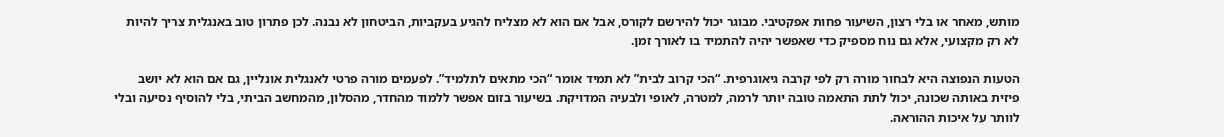מותש, מאחר או בלי רצון, השיעור פחות אפקטיבי. מבוגר יכול להירשם לקורס, אבל אם הוא לא מצליח להגיע בעקביות, הביטחון לא נבנה. לכן פתרון טוב באנגלית צריך להיות לא רק מקצועי, אלא גם נוח מספיק כדי שאפשר יהיה להתמיד בו לאורך זמן.

הטעות הנפוצה היא לבחור מורה רק לפי קרבה גיאוגרפית. “הכי קרוב לבית” לא תמיד אומר “הכי מתאים לתלמיד”. לפעמים מורה פרטי לאנגלית אונליין, גם אם הוא לא יושב פיזית באותה שכונה, יכול לתת התאמה טובה יותר לרמה, למטרה, לאופי ולבעיה המדויקת. בשיעור בזום אפשר ללמוד מהחדר, מהסלון, מהמחשב הביתי, בלי להוסיף נסיעה ובלי לוותר על איכות ההוראה.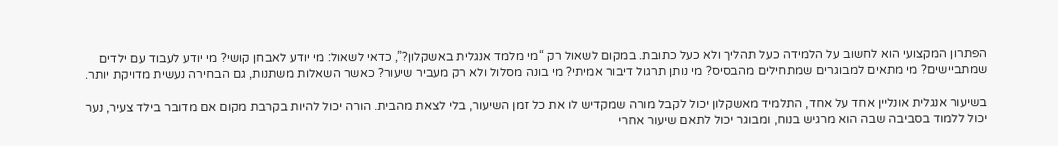הפתרון המקצועי הוא לחשוב על הלמידה כעל תהליך ולא כעל כתובת. במקום לשאול רק “מי מלמד אנגלית באשקלון?”, כדאי לשאול: מי יודע לאבחן קושי? מי יודע לעבוד עם ילדים שמתביישים? מי מתאים למבוגרים שמתחילים מהבסיס? מי נותן תרגול דיבור אמיתי? מי בונה מסלול ולא רק מעביר שיעור? כאשר השאלות משתנות, גם הבחירה נעשית מדויקת יותר.

בשיעור אנגלית אונליין אחד על אחד, התלמיד מאשקלון יכול לקבל מורה שמקדיש לו את כל זמן השיעור, בלי לצאת מהבית. הורה יכול להיות בקרבת מקום אם מדובר בילד צעיר, נער יכול ללמוד בסביבה שבה הוא מרגיש בנוח, ומבוגר יכול לתאם שיעור אחרי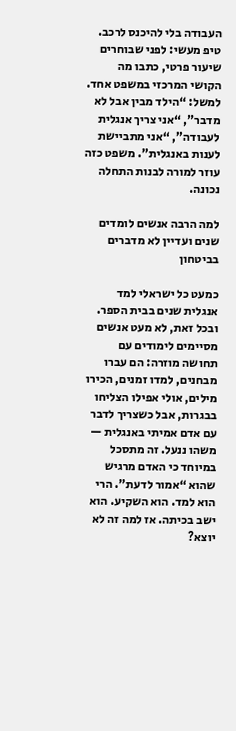העבודה בלי להיכנס לרכב. טיפ מעשי: לפני שבוחרים שיעור פרטי, כתבו מה הקושי המרכזי במשפט אחד. למשל: “הילד מבין אבל לא מדבר”, “אני צריך אנגלית לעבודה”, “אני מתביישת לענות באנגלית”. משפט כזה עוזר למורה לבנות התחלה נכונה.

למה הרבה אנשים לומדים שנים ועדיין לא מדברים בביטחון

כמעט כל ישראלי למד אנגלית שנים בבית הספר. ובכל זאת, לא מעט אנשים מסיימים לימודים עם תחושה מוזרה: הם עברו מבחנים, למדו זמנים, הכירו מילים, אולי אפילו הצליחו בבגרות, אבל כשצריך לדבר עם אדם אמיתי באנגלית — משהו ננעל. זה מתסכל במיוחד כי האדם מרגיש שהוא “אמור לדעת”. הרי הוא למד. הוא השקיע. הוא ישב בכיתה. אז למה זה לא יוצא?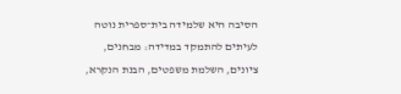הסיבה היא שלמידה בית־ספרית נוטה לעיתים להתמקד במדידה: מבחנים, ציונים, השלמת משפטים, הבנת הנקרא,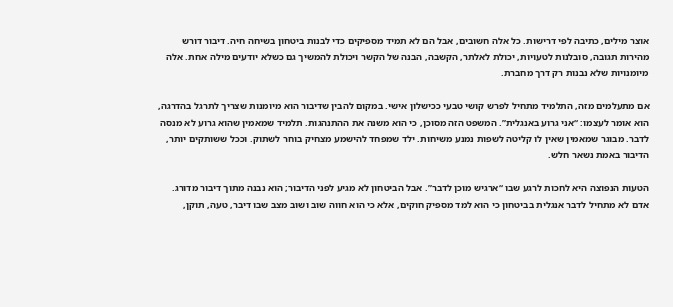אוצר מילים, כתיבה לפי דרישות. כל אלה חשובים, אבל הם לא תמיד מספיקים כדי לבנות ביטחון בשיחה חיה. דיבור דורש מהירות תגובה, סובלנות לטעויות, יכולת לאלתר, הקשבה, הבנה של הקשר ויכולת להמשיך גם כשלא יודעים מילה אחת. אלה מיומנויות שלא נבנות רק דרך מחברת.

אם מתעלמים מזה, התלמיד מתחיל לפרש קושי טבעי ככישלון אישי. במקום להבין שדיבור הוא מיומנות שצריך לתרגל בהדרגה, הוא אומר לעצמו: “אני גרוע באנגלית”. המשפט הזה מסוכן, כי הוא משנה את ההתנהגות. תלמיד שמאמין שהוא גרוע לא מנסה לדבר. מבוגר שמאמין שאין לו קליטה לשפות נמנע משיחות. ילד שמפחד להישמע מצחיק בוחר לשתוק. וככל ששותקים יותר, הדיבור באמת נשאר חלש.

הטעות הנפוצה היא לחכות לרגע שבו “ארגיש מוכן לדבר”. אבל הביטחון לא מגיע לפני הדיבור; הוא נבנה מתוך דיבור מדורג. אדם לא מתחיל לדבר אנגלית בביטחון כי הוא למד מספיק חוקים, אלא כי הוא חווה שוב ושוב מצב שבו דיבר, טעה, תוקן,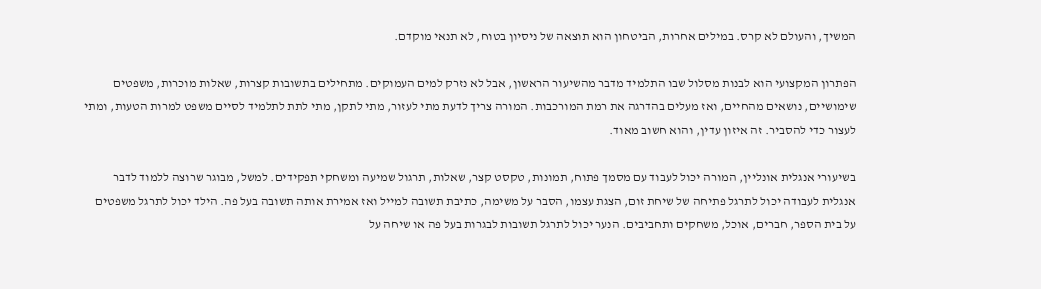המשיך, והעולם לא קרס. במילים אחרות, הביטחון הוא תוצאה של ניסיון בטוח, לא תנאי מוקדם.

הפתרון המקצועי הוא לבנות מסלול שבו התלמיד מדבר מהשיעור הראשון, אבל לא נזרק למים העמוקים. מתחילים בתשובות קצרות, שאלות מוכרות, משפטים שימושיים, נושאים מהחיים, ואז מעלים בהדרגה את רמת המורכבות. המורה צריך לדעת מתי לעזור, מתי לתקן, מתי לתת לתלמיד לסיים משפט למרות הטעות, ומתי לעצור כדי להסביר. זה איזון עדין, והוא חשוב מאוד.

בשיעורי אנגלית אונליין, המורה יכול לעבוד עם מסמך פתוח, תמונות, טקסט קצר, שאלות, תרגול שמיעה ומשחקי תפקידים. למשל, מבוגר שרוצה ללמוד לדבר אנגלית לעבודה יכול לתרגל פתיחה של שיחת זום, הצגת עצמו, הסבר על משימה, כתיבת תשובה למייל ואז אמירת אותה תשובה בעל פה. הילד יכול לתרגל משפטים על בית הספר, חברים, אוכל, משחקים ותחביבים. הנער יכול לתרגל תשובות לבגרות בעל פה או שיחה על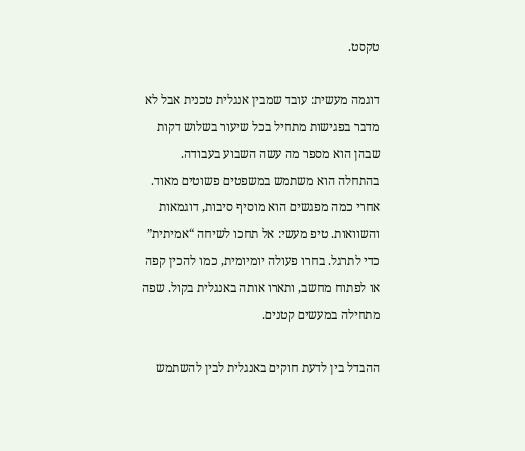טקסט.

דוגמה מעשית: עובד שמבין אנגלית טכנית אבל לא מדבר בפגישות מתחיל בכל שיעור בשלוש דקות שבהן הוא מספר מה עשה השבוע בעבודה. בהתחלה הוא משתמש במשפטים פשוטים מאוד. אחרי כמה מפגשים הוא מוסיף סיבות, דוגמאות והשוואות. טיפ מעשי: אל תחכו לשיחה “אמיתית” כדי לתרגל. בחרו פעולה יומיומית, כמו להכין קפה או לפתוח מחשב, ותארו אותה באנגלית בקול. שפה מתחילה במעשים קטנים.

ההבדל בין לדעת חוקים באנגלית לבין להשתמש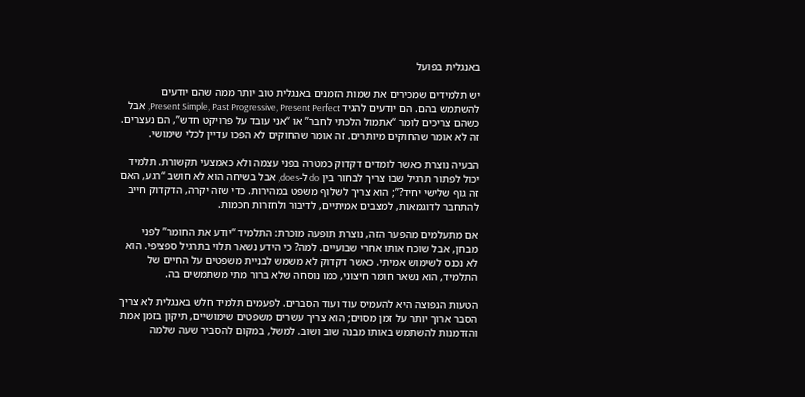באנגלית בפועל

יש תלמידים שמכירים את שמות הזמנים באנגלית טוב יותר ממה שהם יודעים להשתמש בהם. הם יודעים להגיד Present Simple, Past Progressive, Present Perfect, אבל כשהם צריכים לומר “אתמול הלכתי לחבר” או “אני עובד על פרויקט חדש”, הם נעצרים. זה לא אומר שהחוקים מיותרים. זה אומר שהחוקים לא הפכו עדיין לכלי שימושי.

הבעיה נוצרת כאשר לומדים דקדוק כמטרה בפני עצמה ולא כאמצעי תקשורת. תלמיד יכול לפתור תרגיל שבו צריך לבחור בין do ל-does, אבל בשיחה הוא לא חושב “רגע, האם זה גוף שלישי יחיד?”; הוא צריך לשלוף משפט במהירות. כדי שזה יקרה, הדקדוק חייב להתחבר לדוגמאות, למצבים אמיתיים, לדיבור ולחזרות חכמות.

אם מתעלמים מהפער הזה, נוצרת תופעה מוכרת: התלמיד “יודע את החומר” לפני מבחן, אבל שוכח אותו אחרי שבועיים. למה? כי הידע נשאר תלוי בתרגיל ספציפי. הוא לא נכנס לשימוש אמיתי. כאשר דקדוק לא משמש לבניית משפטים על החיים של התלמיד, הוא נשאר חומר חיצוני, כמו נוסחה שלא ברור מתי משתמשים בה.

הטעות הנפוצה היא להעמיס עוד ועוד הסברים. לפעמים תלמיד חלש באנגלית לא צריך הסבר ארוך יותר על זמן מסוים; הוא צריך עשרים משפטים שימושיים, תיקון בזמן אמת והזדמנות להשתמש באותו מבנה שוב ושוב. למשל, במקום להסביר שעה שלמה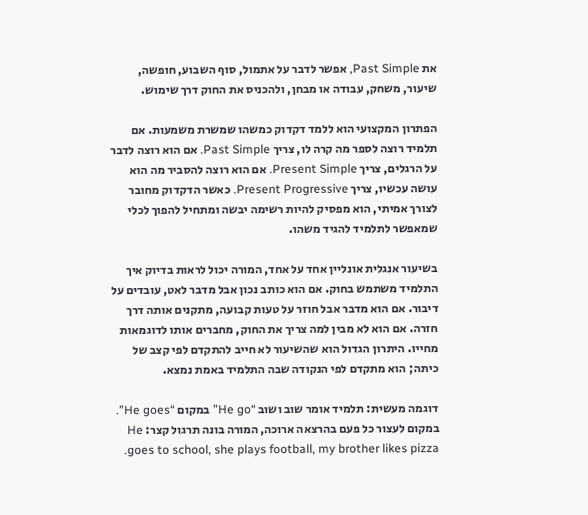את Past Simple, אפשר לדבר על אתמול, סוף השבוע, חופשה, שיעור, משחק, עבודה או מבחן, ולהכניס את החוק דרך שימוש.

הפתרון המקצועי הוא ללמד דקדוק כמשהו שמשרת משמעות. אם תלמיד רוצה לספר מה קרה לו, צריך Past Simple. אם הוא רוצה לדבר על הרגלים, צריך Present Simple. אם הוא רוצה להסביר מה הוא עושה עכשיו, צריך Present Progressive. כאשר הדקדוק מחובר לצורך אמיתי, הוא מפסיק להיות רשימה יבשה ומתחיל להפוך לכלי שמאפשר לתלמיד להגיד משהו.

בשיעור אנגלית אונליין אחד על אחד, המורה יכול לראות בדיוק איך התלמיד משתמש בחוק. אם הוא כותב נכון אבל מדבר לאט, עובדים על דיבור. אם הוא מדבר אבל חוזר על טעות קבועה, מתקנים אותה דרך חזרה. אם הוא לא מבין למה צריך את החוק, מחברים אותו לדוגמאות מחייו. היתרון הגדול הוא שהשיעור לא חייב להתקדם לפי קצב של כיתה; הוא מתקדם לפי הנקודה שבה התלמיד באמת נמצא.

דוגמה מעשית: תלמיד אומר שוב ושוב “He go” במקום “He goes”. במקום לעצור כל פעם בהרצאה ארוכה, המורה בונה תרגול קצר: He goes to school, she plays football, my brother likes pizza.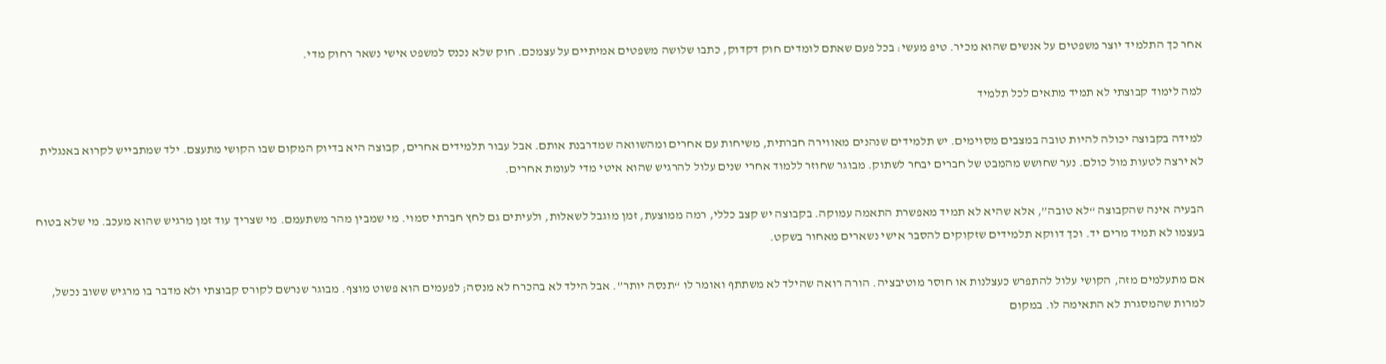אחר כך התלמיד יוצר משפטים על אנשים שהוא מכיר. טיפ מעשי: בכל פעם שאתם לומדים חוק דקדוק, כתבו שלושה משפטים אמיתיים על עצמכם. חוק שלא נכנס למשפט אישי נשאר רחוק מדי.

למה לימוד קבוצתי לא תמיד מתאים לכל תלמיד

למידה בקבוצה יכולה להיות טובה במצבים מסוימים. יש תלמידים שנהנים מאווירה חברתית, משיחות עם אחרים ומהשוואה שמדרבנת אותם. אבל עבור תלמידים אחרים, קבוצה היא בדיוק המקום שבו הקושי מתעצם. ילד שמתבייש לקרוא באנגלית לא ירצה לטעות מול כולם. נער שחושש מהמבט של חברים יבחר לשתוק. מבוגר שחוזר ללמוד אחרי שנים עלול להרגיש שהוא איטי מדי לעומת אחרים.

הבעיה אינה שהקבוצה “לא טובה”, אלא שהיא לא תמיד מאפשרת התאמה עמוקה. בקבוצה יש קצב כללי, רמה ממוצעת, זמן מוגבל לשאלות, ולעיתים גם לחץ חברתי סמוי. מי שמבין מהר משתעמם. מי שצריך עוד זמן מרגיש שהוא מעכב. מי שלא בטוח בעצמו לא תמיד מרים יד. וכך דווקא תלמידים שזקוקים להסבר אישי נשארים מאחור בשקט.

אם מתעלמים מזה, הקושי עלול להתפרש כעצלנות או חוסר מוטיבציה. הורה רואה שהילד לא משתתף ואומר לו “תנסה יותר”. אבל הילד לא בהכרח לא מנסה; לפעמים הוא פשוט מוצף. מבוגר שנרשם לקורס קבוצתי ולא מדבר בו מרגיש ששוב נכשל, למרות שהמסגרת לא התאימה לו. במקום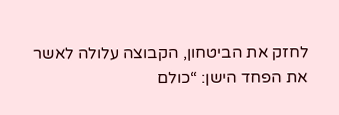לחזק את הביטחון, הקבוצה עלולה לאשר את הפחד הישן: “כולם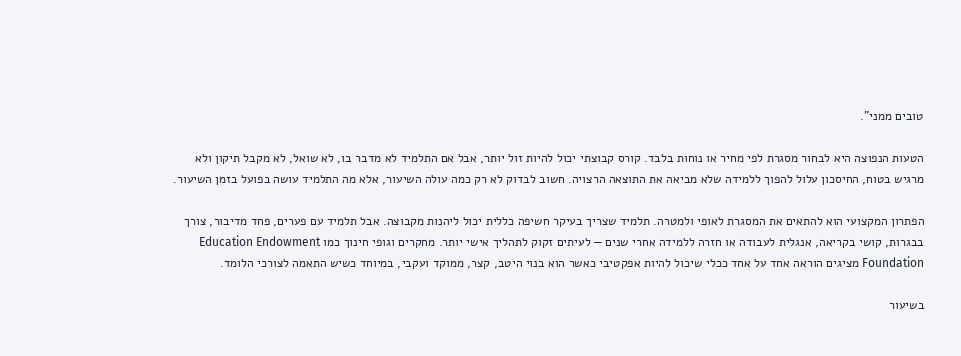טובים ממני”.

הטעות הנפוצה היא לבחור מסגרת לפי מחיר או נוחות בלבד. קורס קבוצתי יכול להיות זול יותר, אבל אם התלמיד לא מדבר בו, לא שואל, לא מקבל תיקון ולא מרגיש בטוח, החיסכון עלול להפוך ללמידה שלא מביאה את התוצאה הרצויה. חשוב לבדוק לא רק כמה עולה השיעור, אלא מה התלמיד עושה בפועל בזמן השיעור.

הפתרון המקצועי הוא להתאים את המסגרת לאופי ולמטרה. תלמיד שצריך בעיקר חשיפה כללית יכול ליהנות מקבוצה. אבל תלמיד עם פערים, פחד מדיבור, צורך בבגרות, קושי בקריאה, אנגלית לעבודה או חזרה ללמידה אחרי שנים — לעיתים זקוק לתהליך אישי יותר. מחקרים וגופי חינוך כמו Education Endowment Foundation מציגים הוראה אחד על אחד ככלי שיכול להיות אפקטיבי כאשר הוא בנוי היטב, קצר, ממוקד ועקבי, במיוחד כשיש התאמה לצורכי הלומד.

בשיעור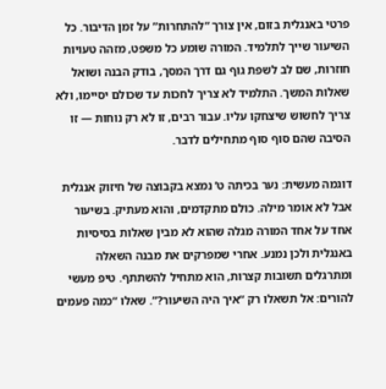פרטי באנגלית בזום, אין צורך “להתחרות” על זמן הדיבור. כל השיעור שייך לתלמיד. המורה שומע כל משפט, מזהה טעויות חוזרות, שם לב לשפת גוף גם דרך המסך, בודק הבנה ושואל שאלות המשך. התלמיד לא צריך לחכות עד שכולם יסיימו, ולא צריך לחשוש שיצחקו עליו. עבור רבים, זו לא רק נוחות — זו הסיבה שהם סוף סוף מתחילים לדבר.

דוגמה מעשית: נער בכיתה ט’ נמצא בקבוצה של חיזוק אנגלית אבל לא אומר מילה. כולם מתקדמים, והוא מעתיק. בשיעור אחד על אחד המורה מגלה שהוא לא מבין שאלות בסיסיות באנגלית ולכן נמנע. אחרי שמפרקים את מבנה השאלה ומתרגלים תשובות קצרות, הוא מתחיל להשתתף. טיפ מעשי להורים: אל תשאלו רק “איך היה השיעור?”. שאלו “כמה פעמים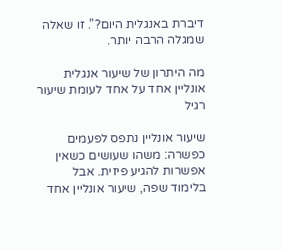דיברת באנגלית היום?”. זו שאלה שמגלה הרבה יותר.

מה היתרון של שיעור אנגלית אונליין אחד על אחד לעומת שיעור רגיל

שיעור אונליין נתפס לפעמים כפשרה: משהו שעושים כשאין אפשרות להגיע פיזית. אבל בלימוד שפה, שיעור אונליין אחד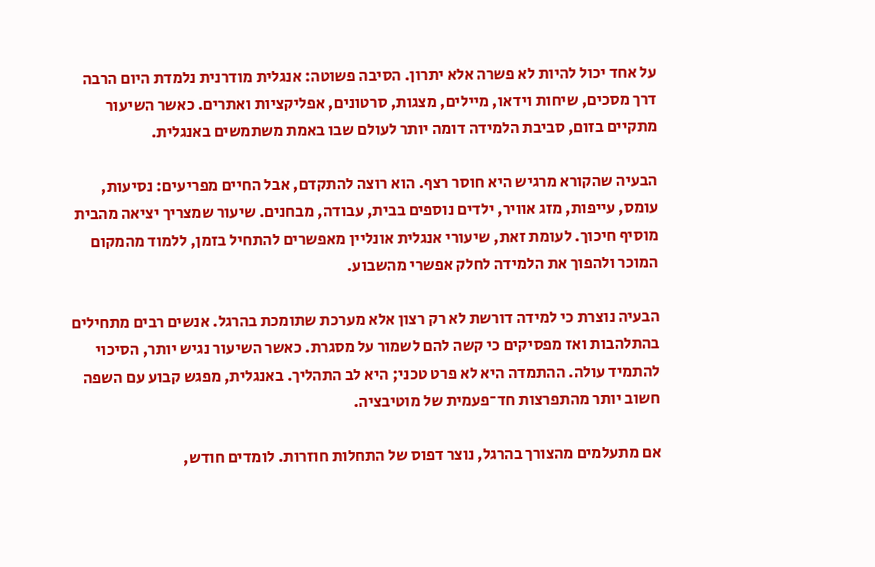על אחד יכול להיות לא פשרה אלא יתרון. הסיבה פשוטה: אנגלית מודרנית נלמדת היום הרבה דרך מסכים, שיחות וידאו, מיילים, מצגות, סרטונים, אפליקציות ואתרים. כאשר השיעור מתקיים בזום, סביבת הלמידה דומה יותר לעולם שבו באמת משתמשים באנגלית.

הבעיה שהקורא מרגיש היא חוסר רצף. הוא רוצה להתקדם, אבל החיים מפריעים: נסיעות, עומס, עייפות, מזג אוויר, ילדים נוספים בבית, עבודה, מבחנים. שיעור שמצריך יציאה מהבית מוסיף חיכוך. לעומת זאת, שיעורי אנגלית אונליין מאפשרים להתחיל בזמן, ללמוד מהמקום המוכר ולהפוך את הלמידה לחלק אפשרי מהשבוע.

הבעיה נוצרת כי למידה דורשת לא רק רצון אלא מערכת שתומכת בהרגל. אנשים רבים מתחילים בהתלהבות ואז מפסיקים כי קשה להם לשמור על מסגרת. כאשר השיעור נגיש יותר, הסיכוי להתמיד עולה. ההתמדה היא לא פרט טכני; היא לב התהליך. באנגלית, מפגש קבוע עם השפה חשוב יותר מהתפרצות חד־פעמית של מוטיבציה.

אם מתעלמים מהצורך בהרגל, נוצר דפוס של התחלות חוזרות. לומדים חודש,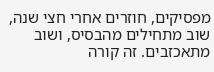מפסיקים, חוזרים אחרי חצי שנה, שוב מתחילים מהבסיס, ושוב מתאכזבים. זה קורה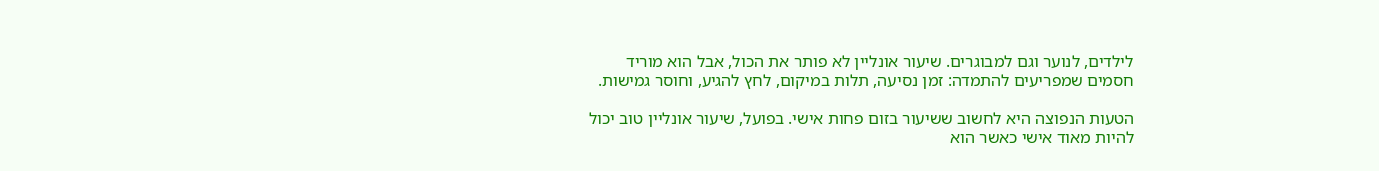לילדים, לנוער וגם למבוגרים. שיעור אונליין לא פותר את הכול, אבל הוא מוריד חסמים שמפריעים להתמדה: זמן נסיעה, תלות במיקום, לחץ להגיע, וחוסר גמישות.

הטעות הנפוצה היא לחשוב ששיעור בזום פחות אישי. בפועל, שיעור אונליין טוב יכול להיות מאוד אישי כאשר הוא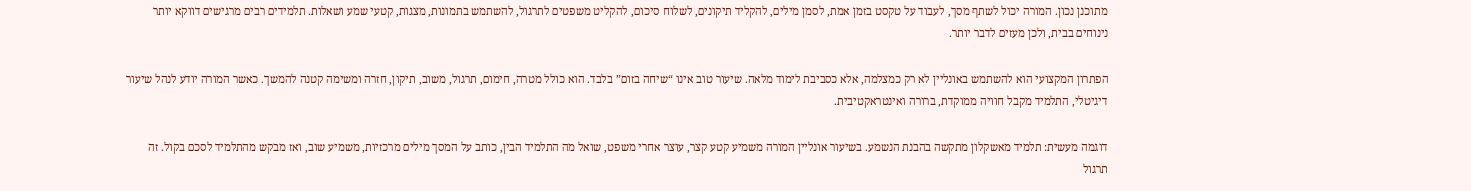מתוכנן נכון. המורה יכול לשתף מסך, לעבוד על טקסט בזמן אמת, לסמן מילים, להקליד תיקונים, לשלוח סיכום, להקליט משפטים לתרגול, להשתמש בתמונות, מצגות, קטעי שמע ושאלות. תלמידים רבים מרגישים דווקא יותר נינוחים בבית, ולכן מעזים לדבר יותר.

הפתרון המקצועי הוא להשתמש באונליין לא רק כמצלמה, אלא כסביבת לימוד מלאה. שיעור טוב אינו “שיחה בזום” בלבד. הוא כולל מטרה, חימום, תרגול, משוב, תיקון, חזרה ומשימה קטנה להמשך. כאשר המורה יודע לנהל שיעור דיגיטלי, התלמיד מקבל חוויה ממוקדת, ברורה ואינטראקטיבית.

דוגמה מעשית: תלמיד מאשקלון מתקשה בהבנת הנשמע. בשיעור אונליין המורה משמיע קטע קצר, עוצר אחרי משפט, שואל מה התלמיד הבין, כותב על המסך מילים מרכזיות, משמיע שוב, ואז מבקש מהתלמיד לסכם בקול. זה תרגול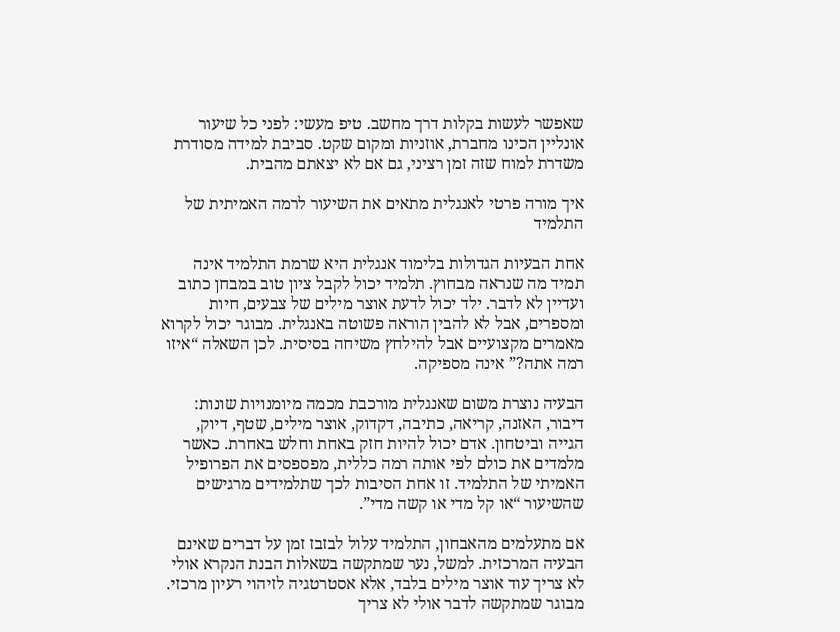שאפשר לעשות בקלות דרך מחשב. טיפ מעשי: לפני כל שיעור אונליין הכינו מחברת, אוזניות ומקום שקט. סביבת למידה מסודרת משדרת למוח שזה זמן רציני, גם אם לא יצאתם מהבית.

איך מורה פרטי לאנגלית מתאים את השיעור לרמה האמיתית של התלמיד

אחת הבעיות הגדולות בלימוד אנגלית היא שרמת התלמיד אינה תמיד מה שנראה מבחוץ. תלמיד יכול לקבל ציון טוב במבחן כתוב ועדיין לא לדבר. ילד יכול לדעת אוצר מילים של צבעים, חיות ומספרים, אבל לא להבין הוראה פשוטה באנגלית. מבוגר יכול לקרוא מאמרים מקצועיים אבל להילחץ משיחה בסיסית. לכן השאלה “איזו רמה אתה?” אינה מספיקה.

הבעיה נוצרת משום שאנגלית מורכבת מכמה מיומנויות שונות: דיבור, האזנה, קריאה, כתיבה, דקדוק, אוצר מילים, שטף, דיוק, הגייה וביטחון. אדם יכול להיות חזק באחת וחלש באחרת. כאשר מלמדים את כולם לפי אותה רמה כללית, מפספסים את הפרופיל האמיתי של התלמיד. זו אחת הסיבות לכך שתלמידים מרגישים שהשיעור “או קל מדי או קשה מדי”.

אם מתעלמים מהאבחון, התלמיד עלול לבזבז זמן על דברים שאינם הבעיה המרכזית. למשל, נער שמתקשה בשאלות הבנת הנקרא אולי לא צריך עוד אוצר מילים בלבד, אלא אסטרטגיה לזיהוי רעיון מרכזי. מבוגר שמתקשה לדבר אולי לא צריך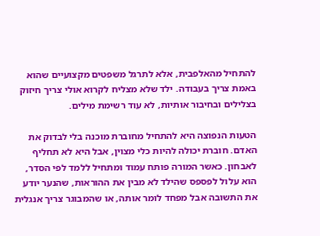להתחיל מהאלפבית, אלא לתרגל משפטים מקצועיים שהוא באמת צריך בעבודה. ילד שלא מצליח לקרוא אולי צריך חיזוק בצלילים ובחיבור אותיות, לא עוד רשימת מילים.

הטעות הנפוצה היא להתחיל מחוברת מוכנה בלי לבדוק את האדם. חוברת יכולה להיות כלי מצוין, אבל היא לא תחליף לאבחון. כאשר המורה פותח עמוד ומתחיל ללמד לפי הסדר, הוא עלול לפספס שהילד לא מבין את ההוראות, שהנער יודע את התשובה אבל מפחד לומר אותה, או שהמבוגר צריך אנגלית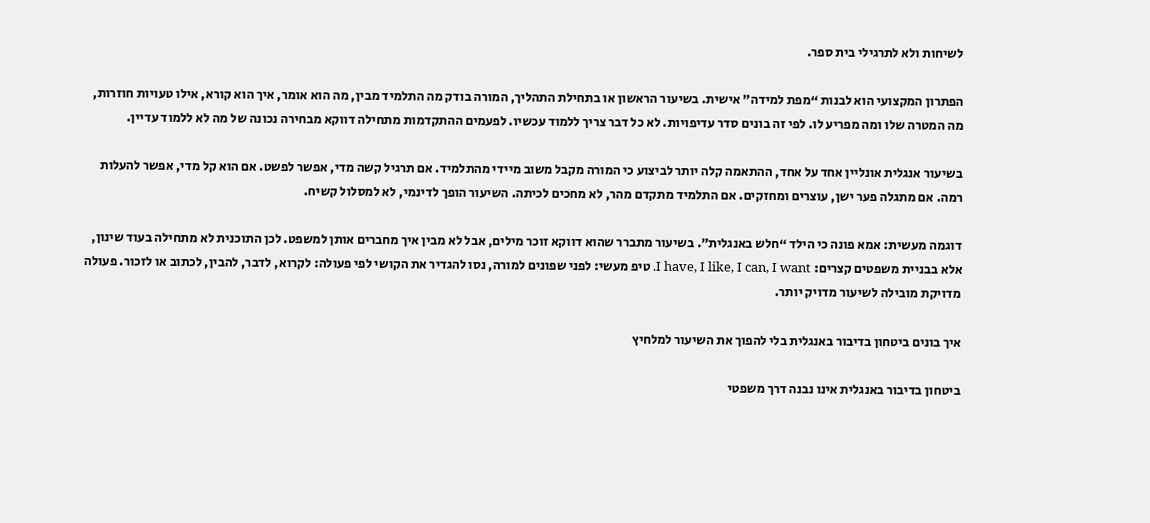לשיחות ולא לתרגילי בית ספר.

הפתרון המקצועי הוא לבנות “מפת למידה” אישית. בשיעור הראשון או בתחילת התהליך, המורה בודק מה התלמיד מבין, מה הוא אומר, איך הוא קורא, אילו טעויות חוזרות, מה המטרה שלו ומה מפריע לו. לפי זה בונים סדר עדיפויות. לא כל דבר צריך ללמוד עכשיו. לפעמים ההתקדמות מתחילה דווקא מבחירה נכונה של מה לא ללמוד עדיין.

בשיעור אנגלית אונליין אחד על אחד, ההתאמה קלה יותר לביצוע כי המורה מקבל משוב מיידי מהתלמיד. אם תרגיל קשה מדי, אפשר לפשט. אם הוא קל מדי, אפשר להעלות רמה. אם מתגלה פער ישן, עוצרים ומחזקים. אם התלמיד מתקדם מהר, לא מחכים לכיתה. השיעור הופך לדינמי, לא למסלול קשיח.

דוגמה מעשית: אמא פונה כי הילד “חלש באנגלית”. בשיעור מתברר שהוא דווקא זוכר מילים, אבל לא מבין איך מחברים אותן למשפט. לכן התוכנית לא מתחילה בעוד שינון, אלא בבניית משפטים קצרים: I have, I like, I can, I want. טיפ מעשי: לפני שפונים למורה, נסו להגדיר את הקושי לפי פעולה: לקרוא, לדבר, להבין, לכתוב או לזכור. פעולה מדויקת מובילה לשיעור מדויק יותר.

איך בונים ביטחון בדיבור באנגלית בלי להפוך את השיעור למלחיץ

ביטחון בדיבור באנגלית אינו נבנה דרך משפטי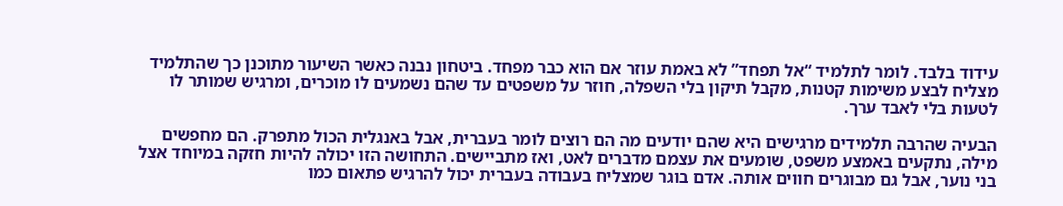עידוד בלבד. לומר לתלמיד “אל תפחד” לא באמת עוזר אם הוא כבר מפחד. ביטחון נבנה כאשר השיעור מתוכנן כך שהתלמיד מצליח לבצע משימות קטנות, מקבל תיקון בלי השפלה, חוזר על משפטים עד שהם נשמעים לו מוכרים, ומרגיש שמותר לו לטעות בלי לאבד ערך.

הבעיה שהרבה תלמידים מרגישים היא שהם יודעים מה הם רוצים לומר בעברית, אבל באנגלית הכול מתפרק. הם מחפשים מילה, נתקעים באמצע משפט, שומעים את עצמם מדברים לאט, ואז מתביישים. התחושה הזו יכולה להיות חזקה במיוחד אצל בני נוער, אבל גם מבוגרים חווים אותה. אדם בוגר שמצליח בעבודה בעברית יכול להרגיש פתאום כמו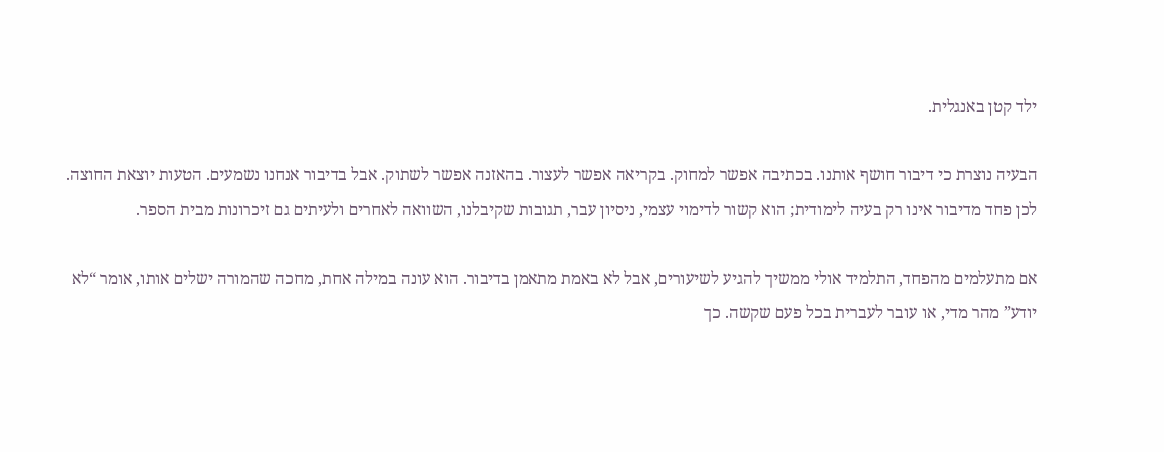ילד קטן באנגלית.

הבעיה נוצרת כי דיבור חושף אותנו. בכתיבה אפשר למחוק. בקריאה אפשר לעצור. בהאזנה אפשר לשתוק. אבל בדיבור אנחנו נשמעים. הטעות יוצאת החוצה. לכן פחד מדיבור אינו רק בעיה לימודית; הוא קשור לדימוי עצמי, ניסיון עבר, תגובות שקיבלנו, השוואה לאחרים ולעיתים גם זיכרונות מבית הספר.

אם מתעלמים מהפחד, התלמיד אולי ממשיך להגיע לשיעורים, אבל לא באמת מתאמן בדיבור. הוא עונה במילה אחת, מחכה שהמורה ישלים אותו, אומר “לא יודע” מהר מדי, או עובר לעברית בכל פעם שקשה. כך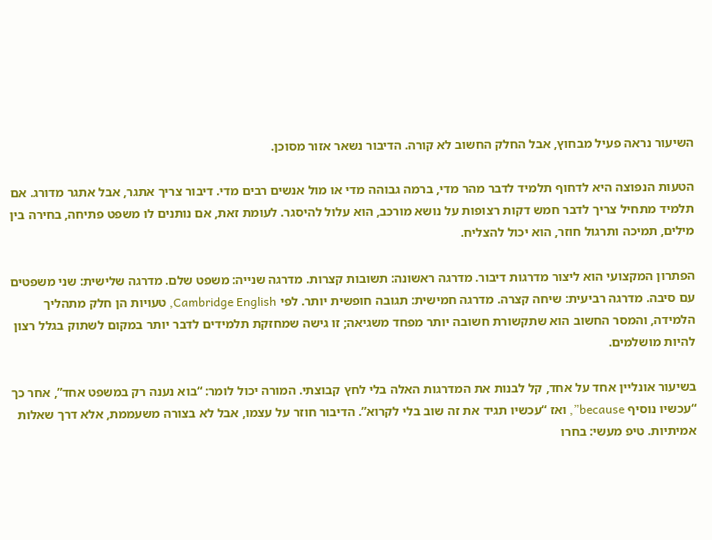השיעור נראה פעיל מבחוץ, אבל החלק החשוב לא קורה. הדיבור נשאר אזור מסוכן.

הטעות הנפוצה היא לדחוף תלמיד לדבר מהר מדי, ברמה גבוהה מדי או מול אנשים רבים מדי. דיבור צריך אתגר, אבל אתגר מדורג. אם תלמיד מתחיל צריך לדבר חמש דקות רצופות על נושא מורכב, הוא עלול להיסגר. לעומת זאת, אם נותנים לו משפט פתיחה, בחירה בין מילים, תמיכה ותרגול חוזר, הוא יכול להצליח.

הפתרון המקצועי הוא ליצור מדרגות דיבור. מדרגה ראשונה: תשובות קצרות. מדרגה שנייה: משפט שלם. מדרגה שלישית: שני משפטים עם סיבה. מדרגה רביעית: שיחה קצרה. מדרגה חמישית: תגובה חופשית יותר. לפי Cambridge English, טעויות הן חלק מתהליך הלמידה, והמסר החשוב הוא שתקשורת חשובה יותר מפחד משגיאה; זו גישה שמחזקת תלמידים לדבר יותר במקום לשתוק בגלל רצון להיות מושלמים.

בשיעור אונליין אחד על אחד, קל לבנות את המדרגות האלה בלי לחץ קבוצתי. המורה יכול לומר: “בוא נענה רק במשפט אחד”, אחר כך “עכשיו נוסיף because”, ואז “עכשיו תגיד את זה שוב בלי לקרוא”. הדיבור חוזר על עצמו, אבל לא בצורה משעממת, אלא דרך שאלות אמיתיות. טיפ מעשי: בחרו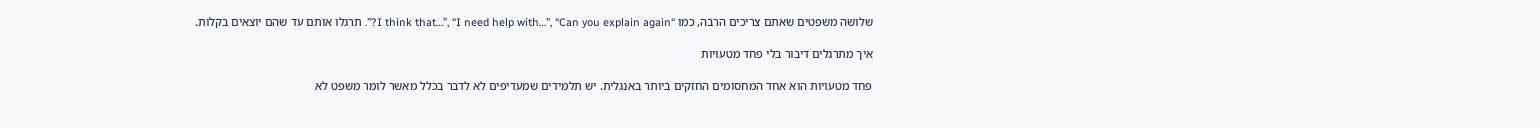שלושה משפטים שאתם צריכים הרבה, כמו “I think that…”, “I need help with…”, “Can you explain again?”. תרגלו אותם עד שהם יוצאים בקלות.

איך מתרגלים דיבור בלי פחד מטעויות

פחד מטעויות הוא אחד המחסומים החזקים ביותר באנגלית. יש תלמידים שמעדיפים לא לדבר בכלל מאשר לומר משפט לא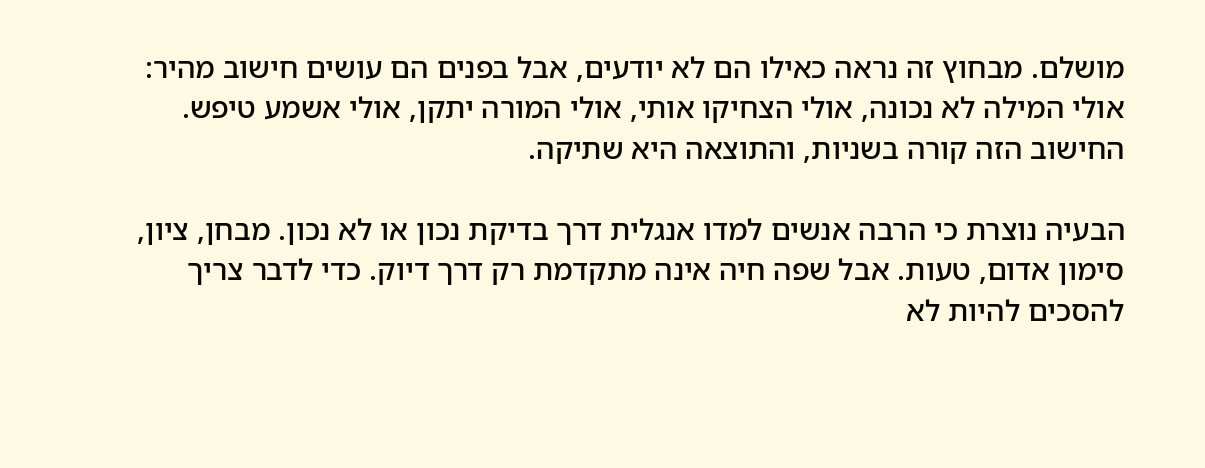מושלם. מבחוץ זה נראה כאילו הם לא יודעים, אבל בפנים הם עושים חישוב מהיר: אולי המילה לא נכונה, אולי הצחיקו אותי, אולי המורה יתקן, אולי אשמע טיפש. החישוב הזה קורה בשניות, והתוצאה היא שתיקה.

הבעיה נוצרת כי הרבה אנשים למדו אנגלית דרך בדיקת נכון או לא נכון. מבחן, ציון, סימון אדום, טעות. אבל שפה חיה אינה מתקדמת רק דרך דיוק. כדי לדבר צריך להסכים להיות לא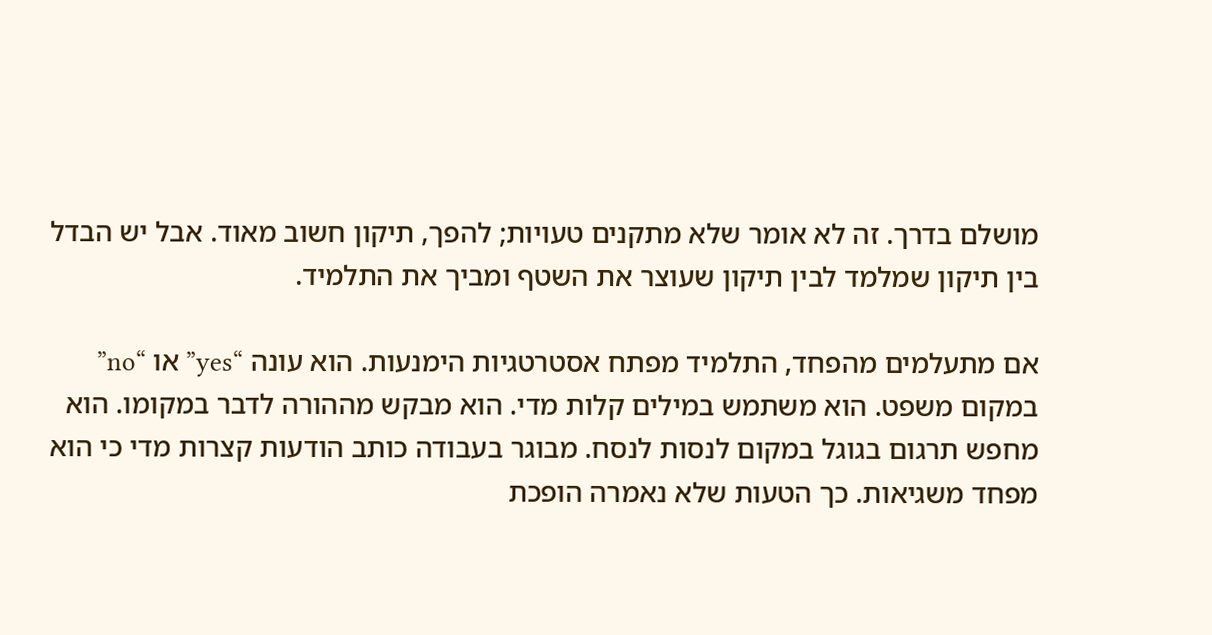מושלם בדרך. זה לא אומר שלא מתקנים טעויות; להפך, תיקון חשוב מאוד. אבל יש הבדל בין תיקון שמלמד לבין תיקון שעוצר את השטף ומביך את התלמיד.

אם מתעלמים מהפחד, התלמיד מפתח אסטרטגיות הימנעות. הוא עונה “yes” או “no” במקום משפט. הוא משתמש במילים קלות מדי. הוא מבקש מההורה לדבר במקומו. הוא מחפש תרגום בגוגל במקום לנסות לנסח. מבוגר בעבודה כותב הודעות קצרות מדי כי הוא מפחד משגיאות. כך הטעות שלא נאמרה הופכת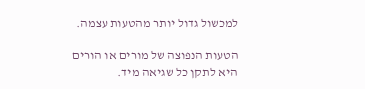למכשול גדול יותר מהטעות עצמה.

הטעות הנפוצה של מורים או הורים היא לתקן כל שגיאה מיד.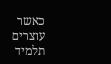כאשר עוצרים תלמיד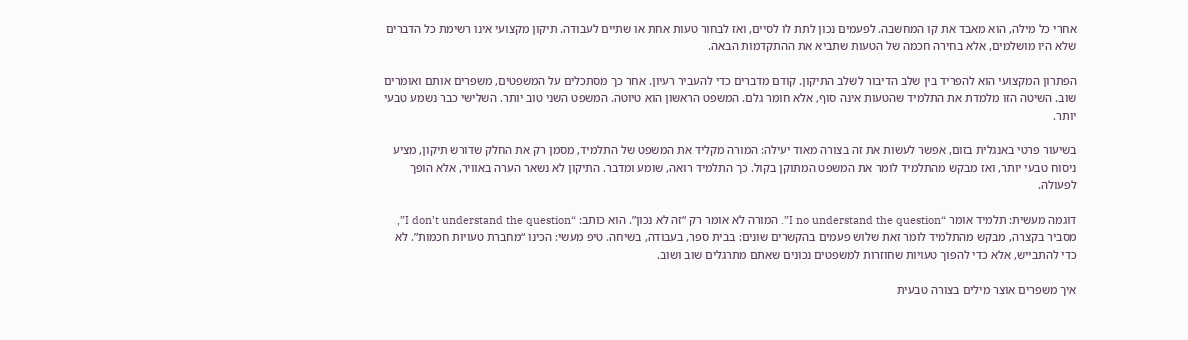אחרי כל מילה, הוא מאבד את קו המחשבה. לפעמים נכון לתת לו לסיים, ואז לבחור טעות אחת או שתיים לעבודה. תיקון מקצועי אינו רשימת כל הדברים שלא היו מושלמים, אלא בחירה חכמה של הטעות שתביא את ההתקדמות הבאה.

הפתרון המקצועי הוא להפריד בין שלב הדיבור לשלב התיקון. קודם מדברים כדי להעביר רעיון. אחר כך מסתכלים על המשפטים, משפרים אותם ואומרים שוב. השיטה הזו מלמדת את התלמיד שהטעות אינה סוף, אלא חומר גלם. המשפט הראשון הוא טיוטה. המשפט השני טוב יותר. השלישי כבר נשמע טבעי יותר.

בשיעור פרטי באנגלית בזום, אפשר לעשות את זה בצורה מאוד יעילה: המורה מקליד את המשפט של התלמיד, מסמן רק את החלק שדורש תיקון, מציע ניסוח טבעי יותר, ואז מבקש מהתלמיד לומר את המשפט המתוקן בקול. כך התלמיד רואה, שומע ומדבר. התיקון לא נשאר הערה באוויר, אלא הופך לפעולה.

דוגמה מעשית: תלמיד אומר “I no understand the question”. המורה לא אומר רק “זה לא נכון”. הוא כותב: “I don’t understand the question”, מסביר בקצרה, מבקש מהתלמיד לומר זאת שלוש פעמים בהקשרים שונים: בבית ספר, בעבודה, בשיחה. טיפ מעשי: הכינו “מחברת טעויות חכמות”. לא כדי להתבייש, אלא כדי להפוך טעויות שחוזרות למשפטים נכונים שאתם מתרגלים שוב ושוב.

איך משפרים אוצר מילים בצורה טבעית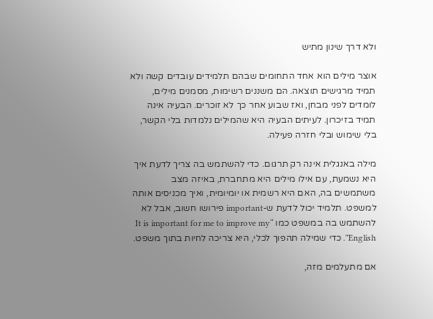ולא דרך שינון מתיש

אוצר מילים הוא אחד התחומים שבהם תלמידים עובדים קשה ולא תמיד מרגישים תוצאה. הם משננים רשימות, מסמנים מילים, לומדים לפני מבחן, ואז שבוע אחר כך לא זוכרים. הבעיה אינה תמיד בזיכרון. לעיתים הבעיה היא שהמילים נלמדות בלי הקשר, בלי שימוש ובלי חזרה פעילה.

מילה באנגלית אינה רק תרגום. כדי להשתמש בה צריך לדעת איך היא נשמעת, עם אילו מילים היא מתחברת, באיזה מצב משתמשים בה, האם היא רשמית או יומיומית, ואיך מכניסים אותה למשפט. תלמיד יכול לדעת ש-important פירושו חשוב, אבל לא להשתמש בה במשפט כמו “It is important for me to improve my English”. כדי שמילה תהפוך לכלי, היא צריכה לחיות בתוך משפט.

אם מתעלמים מזה,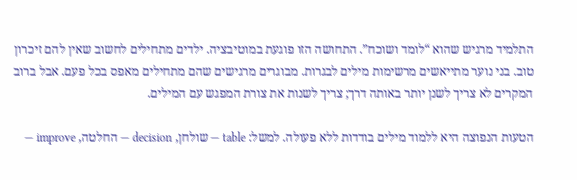התלמיד מרגיש שהוא “לומד ושוכח”. התחושה הזו פוגעת במוטיבציה. ילדים מתחילים לחשוב שאין להם זיכרון טוב. בני נוער מתייאשים מרשימות מילים לבגרות. מבוגרים מרגישים שהם מתחילים מאפס בכל פעם. אבל ברוב המקרים לא צריך לשנן יותר באותה דרך; צריך לשנות את צורת המפגש עם המילים.

הטעות הנפוצה היא ללמוד מילים בודדות ללא פעולה. למשל: table — שולחן, decision — החלטה, improve —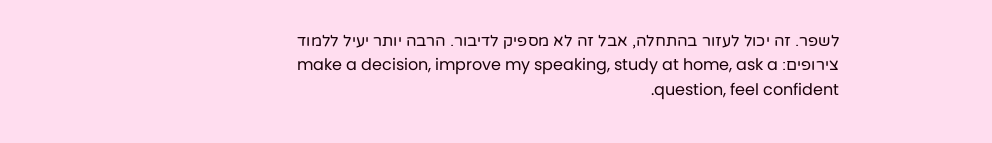לשפר. זה יכול לעזור בהתחלה, אבל זה לא מספיק לדיבור. הרבה יותר יעיל ללמוד צירופים: make a decision, improve my speaking, study at home, ask a question, feel confident.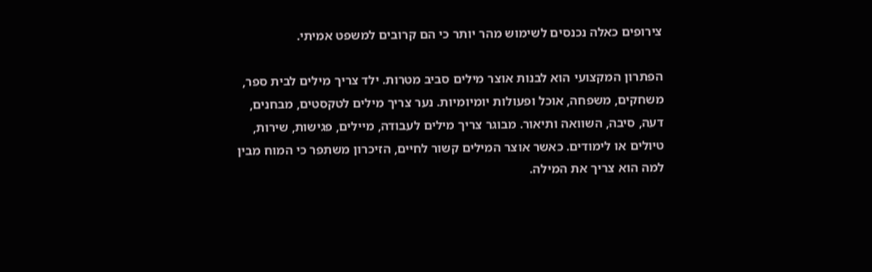צירופים כאלה נכנסים לשימוש מהר יותר כי הם קרובים למשפט אמיתי.

הפתרון המקצועי הוא לבנות אוצר מילים סביב מטרות. ילד צריך מילים לבית ספר, משחקים, משפחה, אוכל ופעולות יומיומיות. נער צריך מילים לטקסטים, מבחנים, דעה, סיבה, השוואה ותיאור. מבוגר צריך מילים לעבודה, מיילים, פגישות, שירות, טיולים או לימודים. כאשר אוצר המילים קשור לחיים, הזיכרון משתפר כי המוח מבין למה הוא צריך את המילה.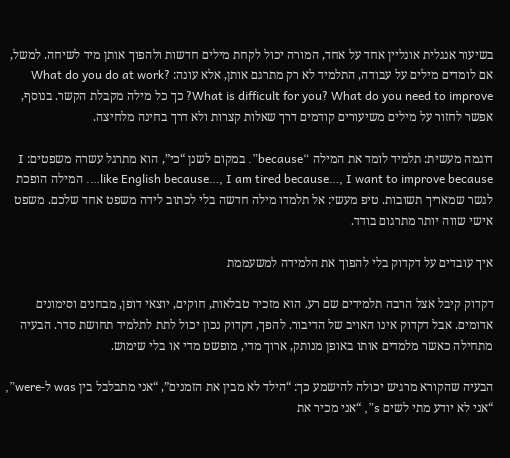בשיעור אנגלית אונליין אחד על אחד, המורה יכול לקחת מילים חדשות ולהפוך אותן מיד לשיחה. למשל, אם לומדים מילים על עבודה, התלמיד לא רק מתרגם אותן, אלא עונה: What do you do at work? What is difficult for you? What do you need to improve? כך כל מילה מקבלת הקשר. בנוסף, אפשר לחזור על מילים משיעורים קודמים דרך שאלות קצרות ולא דרך בחינה מלחיצה.

דוגמה מעשית: תלמיד לומד את המילה “because”. במקום לשנן “כי”, הוא מתרגל עשרה משפטים: I like English because…, I am tired because…, I want to improve because…. המילה הופכת לגשר שמאריך תשובות. טיפ מעשי: אל תלמדו מילה חדשה בלי לכתוב לידה משפט אחד שלכם. משפט אישי שווה יותר מתרגום בודד.

איך עובדים על דקדוק בלי להפוך את הלמידה למשעממת

דקדוק קיבל אצל הרבה תלמידים שם רע. הוא מזכיר טבלאות, חוקים, יוצאי דופן, מבחנים וסימונים אדומים. אבל דקדוק אינו האויב של הדיבור. להפך, דקדוק נכון יכול לתת לתלמיד תחושת סדר. הבעיה מתחילה כאשר מלמדים אותו באופן מנותק, ארוך מדי, מופשט מדי או בלי שימוש.

הבעיה שהקורא מרגיש יכולה להישמע כך: “הילד לא מבין את הזמנים”, “אני מתבלבל בין was ל-were”, “אני לא יודע מתי לשים s”, “אני מכיר את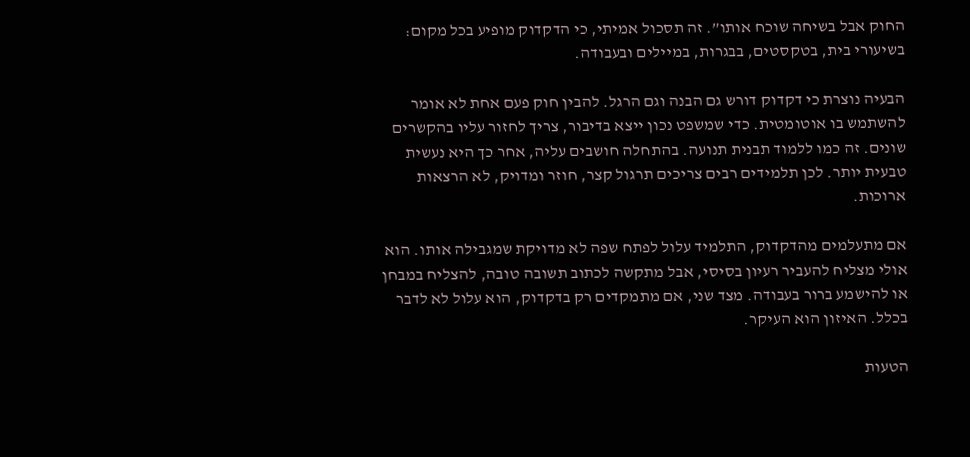החוק אבל בשיחה שוכח אותו”. זה תסכול אמיתי, כי הדקדוק מופיע בכל מקום: בשיעורי בית, בטקסטים, בבגרות, במיילים ובעבודה.

הבעיה נוצרת כי דקדוק דורש גם הבנה וגם הרגל. להבין חוק פעם אחת לא אומר להשתמש בו אוטומטית. כדי שמשפט נכון ייצא בדיבור, צריך לחזור עליו בהקשרים שונים. זה כמו ללמוד תבנית תנועה. בהתחלה חושבים עליה, אחר כך היא נעשית טבעית יותר. לכן תלמידים רבים צריכים תרגול קצר, חוזר ומדויק, לא הרצאות ארוכות.

אם מתעלמים מהדקדוק, התלמיד עלול לפתח שפה לא מדויקת שמגבילה אותו. הוא אולי מצליח להעביר רעיון בסיסי, אבל מתקשה לכתוב תשובה טובה, להצליח במבחן או להישמע ברור בעבודה. מצד שני, אם מתמקדים רק בדקדוק, הוא עלול לא לדבר בכלל. האיזון הוא העיקר.

הטעות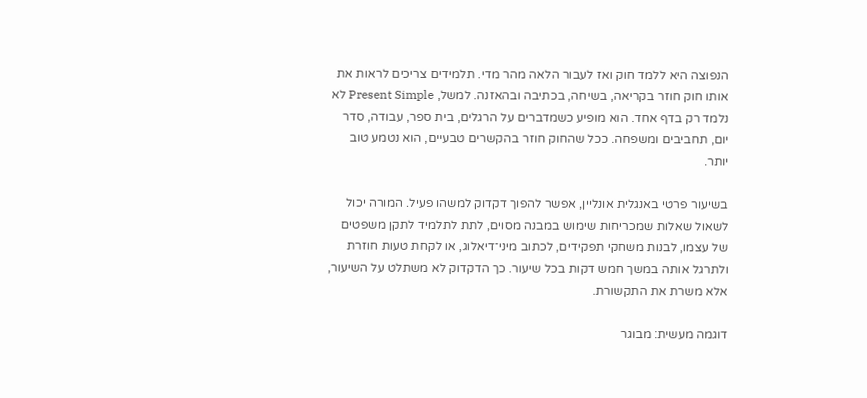הנפוצה היא ללמד חוק ואז לעבור הלאה מהר מדי. תלמידים צריכים לראות את אותו חוק חוזר בקריאה, בשיחה, בכתיבה ובהאזנה. למשל, Present Simple לא נלמד רק בדף אחד. הוא מופיע כשמדברים על הרגלים, בית ספר, עבודה, סדר יום, תחביבים ומשפחה. ככל שהחוק חוזר בהקשרים טבעיים, הוא נטמע טוב יותר.

בשיעור פרטי באנגלית אונליין, אפשר להפוך דקדוק למשהו פעיל. המורה יכול לשאול שאלות שמכריחות שימוש במבנה מסוים, לתת לתלמיד לתקן משפטים של עצמו, לבנות משחקי תפקידים, לכתוב מיני־דיאלוג, או לקחת טעות חוזרת ולתרגל אותה במשך חמש דקות בכל שיעור. כך הדקדוק לא משתלט על השיעור, אלא משרת את התקשורת.

דוגמה מעשית: מבוגר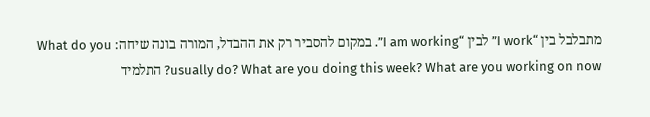מתבלבל בין “I work” לבין “I am working”. במקום להסביר רק את ההבדל, המורה בונה שיחה: What do you usually do? What are you doing this week? What are you working on now? התלמיד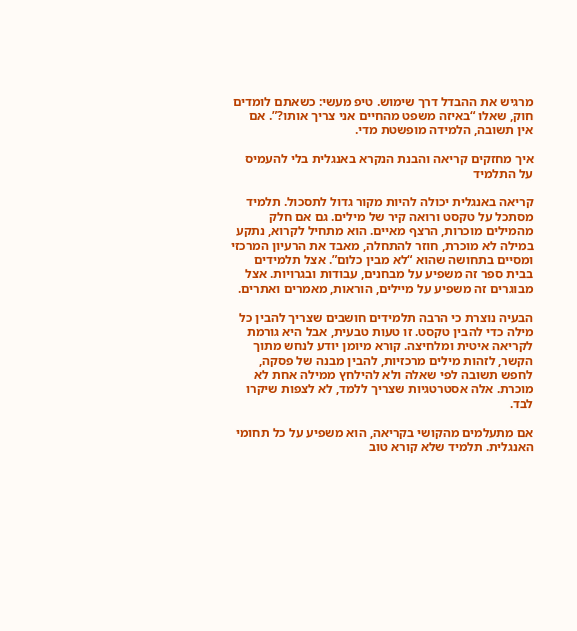מרגיש את ההבדל דרך שימוש. טיפ מעשי: כשאתם לומדים חוק, שאלו “באיזה משפט מהחיים אני צריך אותו?”. אם אין תשובה, הלמידה מופשטת מדי.

איך מחזקים קריאה והבנת הנקרא באנגלית בלי להעמיס על התלמיד

קריאה באנגלית יכולה להיות מקור גדול לתסכול. תלמיד מסתכל על טקסט ורואה קיר של מילים. גם אם חלק מהמילים מוכרות, הרצף מאיים. הוא מתחיל לקרוא, נתקע במילה לא מוכרת, חוזר להתחלה, מאבד את הרעיון המרכזי ומסיים בתחושה שהוא “לא מבין כלום”. אצל תלמידים בבית ספר זה משפיע על מבחנים, עבודות ובגרויות. אצל מבוגרים זה משפיע על מיילים, הוראות, מאמרים ואתרים.

הבעיה נוצרת כי הרבה תלמידים חושבים שצריך להבין כל מילה כדי להבין טקסט. זו טעות טבעית, אבל היא גורמת לקריאה איטית ומלחיצה. קורא מיומן יודע לנחש מתוך הקשר, לזהות מילים מרכזיות, להבין מבנה של פסקה, לחפש תשובה לפי שאלה ולא להילחץ ממילה אחת לא מוכרת. אלה אסטרטגיות שצריך ללמד, לא לצפות שיקרו לבד.

אם מתעלמים מהקושי בקריאה, הוא משפיע על כל תחומי האנגלית. תלמיד שלא קורא טוב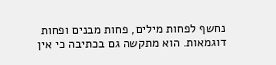נחשף לפחות מילים, פחות מבנים ופחות דוגמאות. הוא מתקשה גם בכתיבה כי אין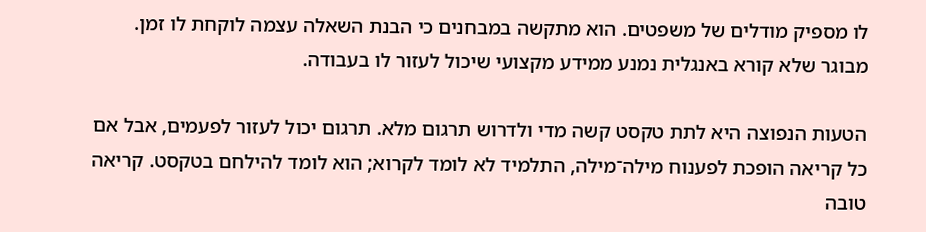לו מספיק מודלים של משפטים. הוא מתקשה במבחנים כי הבנת השאלה עצמה לוקחת לו זמן. מבוגר שלא קורא באנגלית נמנע ממידע מקצועי שיכול לעזור לו בעבודה.

הטעות הנפוצה היא לתת טקסט קשה מדי ולדרוש תרגום מלא. תרגום יכול לעזור לפעמים, אבל אם כל קריאה הופכת לפענוח מילה־מילה, התלמיד לא לומד לקרוא; הוא לומד להילחם בטקסט. קריאה טובה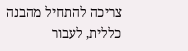צריכה להתחיל מהבנה כללית, לעבור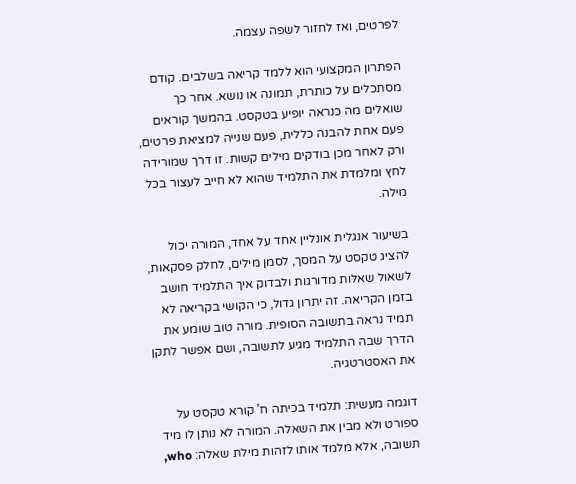לפרטים, ואז לחזור לשפה עצמה.

הפתרון המקצועי הוא ללמד קריאה בשלבים. קודם מסתכלים על כותרת, תמונה או נושא. אחר כך שואלים מה כנראה יופיע בטקסט. בהמשך קוראים פעם אחת להבנה כללית, פעם שנייה למציאת פרטים, ורק לאחר מכן בודקים מילים קשות. זו דרך שמורידה לחץ ומלמדת את התלמיד שהוא לא חייב לעצור בכל מילה.

בשיעור אנגלית אונליין אחד על אחד, המורה יכול להציג טקסט על המסך, לסמן מילים, לחלק פסקאות, לשאול שאלות מדורגות ולבדוק איך התלמיד חושב בזמן הקריאה. זה יתרון גדול, כי הקושי בקריאה לא תמיד נראה בתשובה הסופית. מורה טוב שומע את הדרך שבה התלמיד מגיע לתשובה, ושם אפשר לתקן את האסטרטגיה.

דוגמה מעשית: תלמיד בכיתה ח’ קורא טקסט על ספורט ולא מבין את השאלה. המורה לא נותן לו מיד תשובה, אלא מלמד אותו לזהות מילת שאלה: who,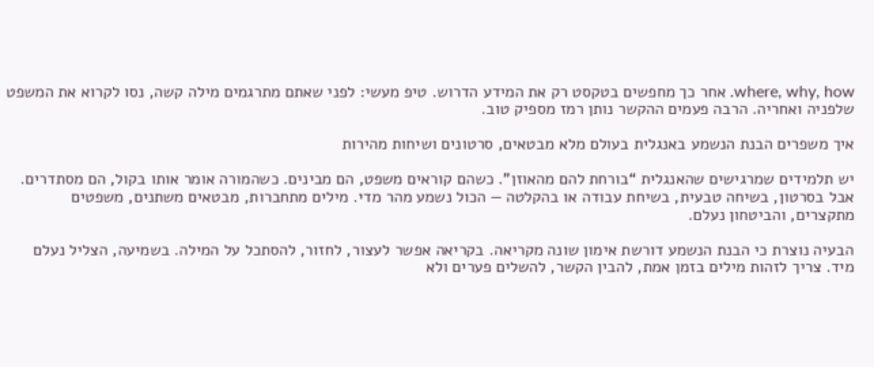where, why, how. אחר כך מחפשים בטקסט רק את המידע הדרוש. טיפ מעשי: לפני שאתם מתרגמים מילה קשה, נסו לקרוא את המשפט שלפניה ואחריה. הרבה פעמים ההקשר נותן רמז מספיק טוב.

איך משפרים הבנת הנשמע באנגלית בעולם מלא מבטאים, סרטונים ושיחות מהירות

יש תלמידים שמרגישים שהאנגלית “בורחת להם מהאוזן”. כשהם קוראים משפט, הם מבינים. כשהמורה אומר אותו בקול, הם מסתדרים. אבל בסרטון, בשיחה טבעית, בשיחת עבודה או בהקלטה — הכול נשמע מהר מדי. מילים מתחברות, מבטאים משתנים, משפטים מתקצרים, והביטחון נעלם.

הבעיה נוצרת כי הבנת הנשמע דורשת אימון שונה מקריאה. בקריאה אפשר לעצור, לחזור, להסתכל על המילה. בשמיעה, הצליל נעלם מיד. צריך לזהות מילים בזמן אמת, להבין הקשר, להשלים פערים ולא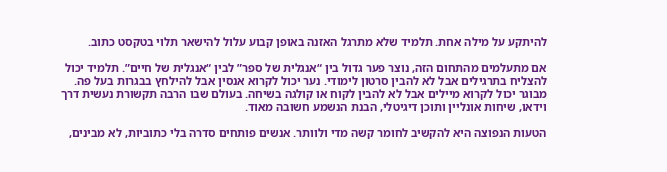להיתקע על מילה אחת. תלמיד שלא מתרגל האזנה באופן קבוע עלול להישאר תלוי בטקסט כתוב.

אם מתעלמים מהתחום הזה, נוצר פער גדול בין “אנגלית של ספר” לבין “אנגלית של חיים”. תלמיד יכול להצליח בתרגילים אבל לא להבין סרטון לימודי. נער יכול לקרוא אנסין אבל להילחץ בבגרות בעל פה. מבוגר יכול לקרוא מיילים אבל לא להבין לקוח או קולגה בשיחה. בעולם שבו הרבה תקשורת נעשית דרך וידאו, שיחות אונליין ותוכן דיגיטלי, הבנת הנשמע חשובה מאוד.

הטעות הנפוצה היא להקשיב לחומר קשה מדי ולוותר. אנשים פותחים סדרה בלי כתוביות, לא מבינים,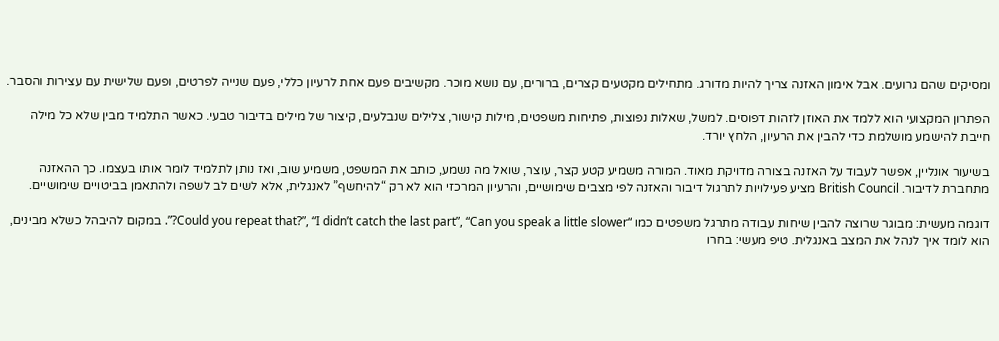ומסיקים שהם גרועים. אבל אימון האזנה צריך להיות מדורג. מתחילים מקטעים קצרים, ברורים, עם נושא מוכר. מקשיבים פעם אחת לרעיון כללי, פעם שנייה לפרטים, ופעם שלישית עם עצירות והסבר.

הפתרון המקצועי הוא ללמד את האוזן לזהות דפוסים. למשל, שאלות נפוצות, פתיחות משפטים, מילות קישור, צלילים שנבלעים, קיצור של מילים בדיבור טבעי. כאשר התלמיד מבין שלא כל מילה חייבת להישמע מושלמת כדי להבין את הרעיון, הלחץ יורד.

בשיעור אונליין, אפשר לעבוד על האזנה בצורה מדויקת מאוד. המורה משמיע קטע קצר, עוצר, שואל מה נשמע, כותב את המשפט, משמיע שוב, ואז נותן לתלמיד לומר אותו בעצמו. כך ההאזנה מתחברת לדיבור. British Council מציע פעילויות לתרגול דיבור והאזנה לפי מצבים שימושיים, והרעיון המרכזי הוא לא רק “להיחשף” לאנגלית, אלא לשים לב לשפה ולהתאמן בביטויים שימושיים.

דוגמה מעשית: מבוגר שרוצה להבין שיחות עבודה מתרגל משפטים כמו “Could you repeat that?”, “I didn’t catch the last part”, “Can you speak a little slower?”. במקום להיבהל כשלא מבינים, הוא לומד איך לנהל את המצב באנגלית. טיפ מעשי: בחרו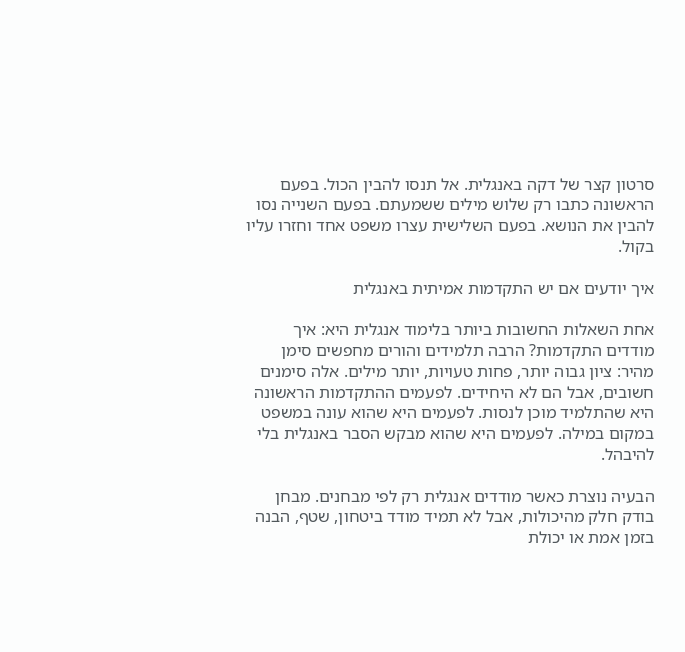סרטון קצר של דקה באנגלית. אל תנסו להבין הכול. בפעם הראשונה כתבו רק שלוש מילים ששמעתם. בפעם השנייה נסו להבין את הנושא. בפעם השלישית עצרו משפט אחד וחזרו עליו בקול.

איך יודעים אם יש התקדמות אמיתית באנגלית

אחת השאלות החשובות ביותר בלימוד אנגלית היא: איך מודדים התקדמות? הרבה תלמידים והורים מחפשים סימן מהיר: ציון גבוה יותר, פחות טעויות, יותר מילים. אלה סימנים חשובים, אבל הם לא היחידים. לפעמים ההתקדמות הראשונה היא שהתלמיד מוכן לנסות. לפעמים היא שהוא עונה במשפט במקום במילה. לפעמים היא שהוא מבקש הסבר באנגלית בלי להיבהל.

הבעיה נוצרת כאשר מודדים אנגלית רק לפי מבחנים. מבחן בודק חלק מהיכולות, אבל לא תמיד מודד ביטחון, שטף, הבנה בזמן אמת או יכולת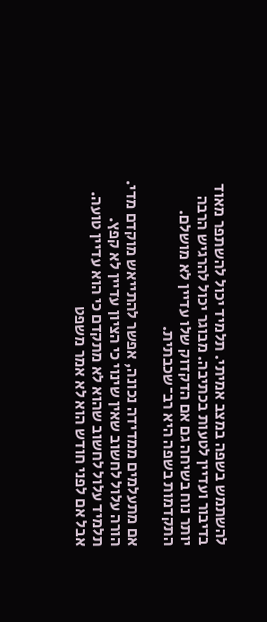להשתמש בשפה במצב אמיתי. תלמיד יכול להשתפר מאוד בדיבור ועדיין לטעות בכתיבה. מבוגר יכול להרגיש הרבה יותר נוח בשיחה גם אם הדקדוק שלו עדיין לא מושלם. התקדמות בשפה היא רב־שכבתית.

אם מתעלמים ממדידה נכונה, אפשר להתייאש מוקדם מדי. הורה עלול לחשוב שאין שינוי כי הציון עדיין לא קפץ. תלמיד עלול לחשוב שהוא לא מתקדם כי הוא עדיין טועה. אבל אם לפני חודש הוא לא אמר משפט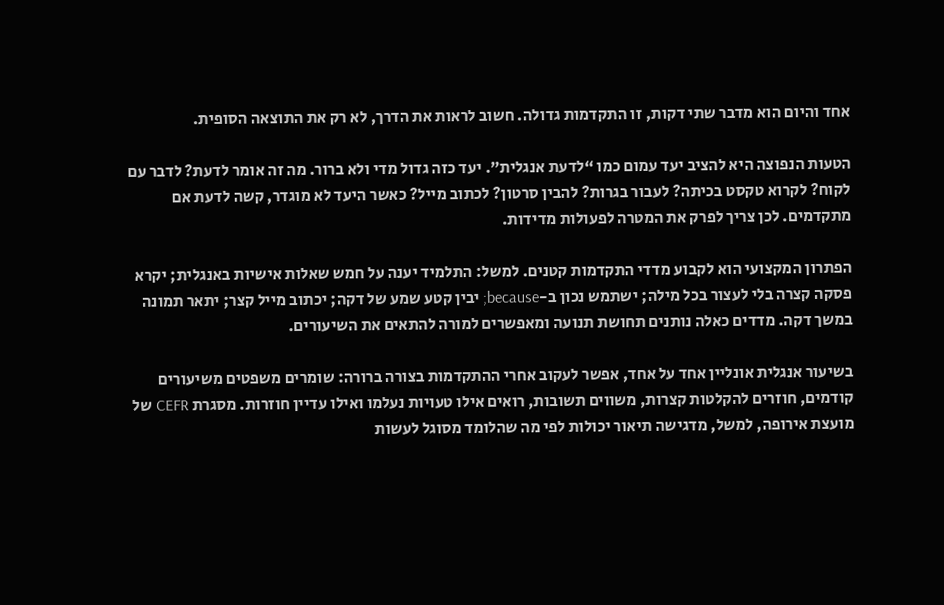אחד והיום הוא מדבר שתי דקות, זו התקדמות גדולה. חשוב לראות את הדרך, לא רק את התוצאה הסופית.

הטעות הנפוצה היא להציב יעד עמום כמו “לדעת אנגלית”. יעד כזה גדול מדי ולא ברור. מה זה אומר לדעת? לדבר עם לקוח? לקרוא טקסט בכיתה? לעבור בגרות? להבין סרטון? לכתוב מייל? כאשר היעד לא מוגדר, קשה לדעת אם מתקדמים. לכן צריך לפרק את המטרה לפעולות מדידות.

הפתרון המקצועי הוא לקבוע מדדי התקדמות קטנים. למשל: התלמיד יענה על חמש שאלות אישיות באנגלית; יקרא פסקה קצרה בלי לעצור בכל מילה; ישתמש נכון ב-because; יבין קטע שמע של דקה; יכתוב מייל קצר; יתאר תמונה במשך דקה. מדדים כאלה נותנים תחושת תנועה ומאפשרים למורה להתאים את השיעורים.

בשיעור אנגלית אונליין אחד על אחד, אפשר לעקוב אחרי ההתקדמות בצורה ברורה: שומרים משפטים משיעורים קודמים, חוזרים להקלטות קצרות, משווים תשובות, רואים אילו טעויות נעלמו ואילו עדיין חוזרות. מסגרת CEFR של מועצת אירופה, למשל, מדגישה תיאור יכולות לפי מה שהלומד מסוגל לעשות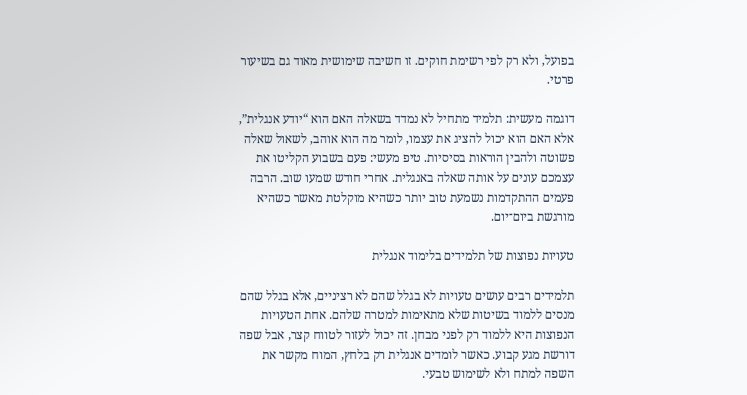בפועל, ולא רק לפי רשימת חוקים. זו חשיבה שימושית מאוד גם בשיעור פרטי.

דוגמה מעשית: תלמיד מתחיל לא נמדד בשאלה האם הוא “יודע אנגלית”, אלא האם הוא יכול להציג את עצמו, לומר מה הוא אוהב, לשאול שאלה פשוטה ולהבין הוראות בסיסיות. טיפ מעשי: פעם בשבוע הקליטו את עצמכם עונים על אותה שאלה באנגלית. אחרי חודש שמעו שוב. הרבה פעמים ההתקדמות נשמעת טוב יותר כשהיא מוקלטת מאשר כשהיא מורגשת ביום־יום.

טעויות נפוצות של תלמידים בלימוד אנגלית

תלמידים רבים עושים טעויות לא בגלל שהם לא רציניים, אלא בגלל שהם מנסים ללמוד בשיטות שלא מתאימות למטרה שלהם. אחת הטעויות הנפוצות היא ללמוד רק לפני מבחן. זה יכול לעזור לטווח קצר, אבל שפה דורשת מגע קבוע. כאשר לומדים אנגלית רק בלחץ, המוח מקשר את השפה למתח ולא לשימוש טבעי.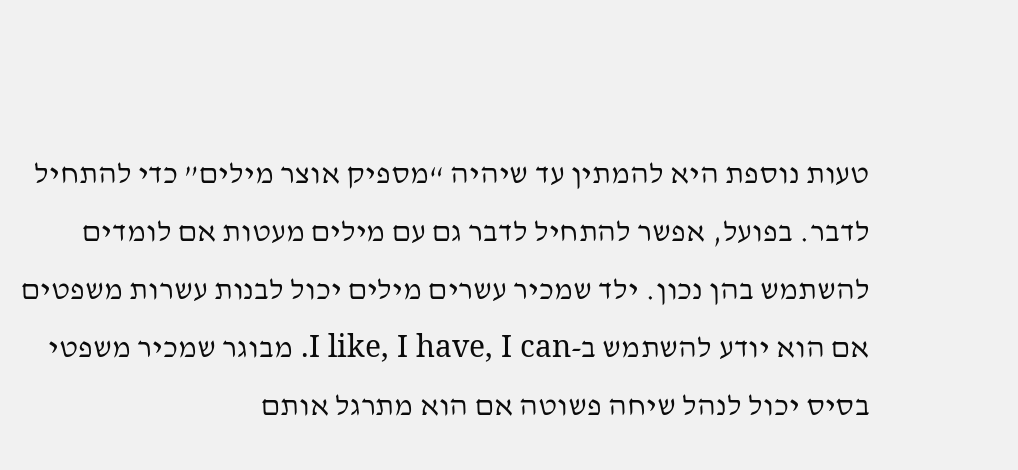טעות נוספת היא להמתין עד שיהיה “מספיק אוצר מילים” כדי להתחיל לדבר. בפועל, אפשר להתחיל לדבר גם עם מילים מעטות אם לומדים להשתמש בהן נכון. ילד שמכיר עשרים מילים יכול לבנות עשרות משפטים אם הוא יודע להשתמש ב-I like, I have, I can. מבוגר שמכיר משפטי בסיס יכול לנהל שיחה פשוטה אם הוא מתרגל אותם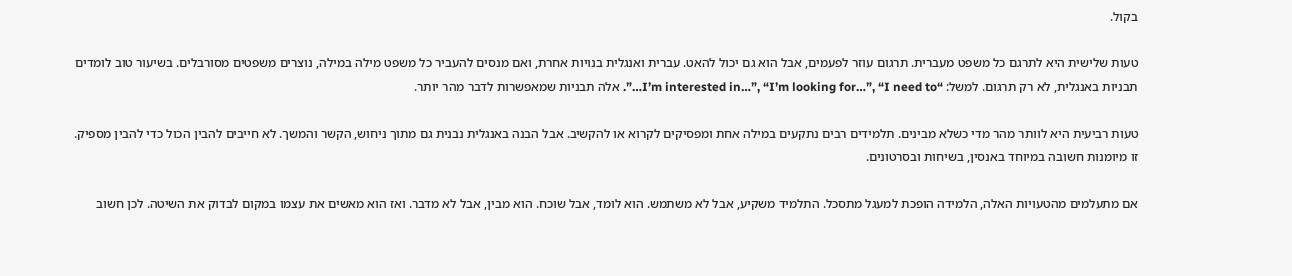בקול.

טעות שלישית היא לתרגם כל משפט מעברית. תרגום עוזר לפעמים, אבל הוא גם יכול להאט. עברית ואנגלית בנויות אחרת, ואם מנסים להעביר כל משפט מילה במילה, נוצרים משפטים מסורבלים. בשיעור טוב לומדים תבניות באנגלית, לא רק תרגום. למשל: “I’m interested in…”, “I’m looking for…”, “I need to…”. אלה תבניות שמאפשרות לדבר מהר יותר.

טעות רביעית היא לוותר מהר מדי כשלא מבינים. תלמידים רבים נתקעים במילה אחת ומפסיקים לקרוא או להקשיב. אבל הבנה באנגלית נבנית גם מתוך ניחוש, הקשר והמשך. לא חייבים להבין הכול כדי להבין מספיק. זו מיומנות חשובה במיוחד באנסין, בשיחות ובסרטונים.

אם מתעלמים מהטעויות האלה, הלמידה הופכת למעגל מתסכל. התלמיד משקיע, אבל לא משתמש. הוא לומד, אבל שוכח. הוא מבין, אבל לא מדבר. ואז הוא מאשים את עצמו במקום לבדוק את השיטה. לכן חשוב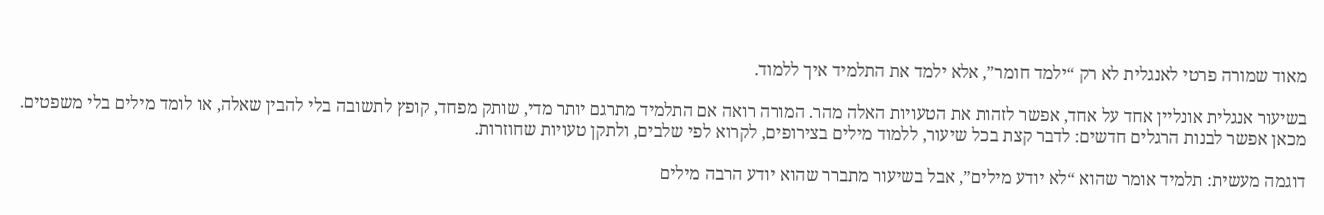מאוד שמורה פרטי לאנגלית לא רק “ילמד חומר”, אלא ילמד את התלמיד איך ללמוד.

בשיעור אנגלית אונליין אחד על אחד, אפשר לזהות את הטעויות האלה מהר. המורה רואה אם התלמיד מתרגם יותר מדי, שותק מפחד, קופץ לתשובה בלי להבין שאלה, או לומד מילים בלי משפטים. מכאן אפשר לבנות הרגלים חדשים: לדבר קצת בכל שיעור, ללמוד מילים בצירופים, לקרוא לפי שלבים, ולתקן טעויות שחוזרות.

דוגמה מעשית: תלמיד אומר שהוא “לא יודע מילים”, אבל בשיעור מתברר שהוא יודע הרבה מילים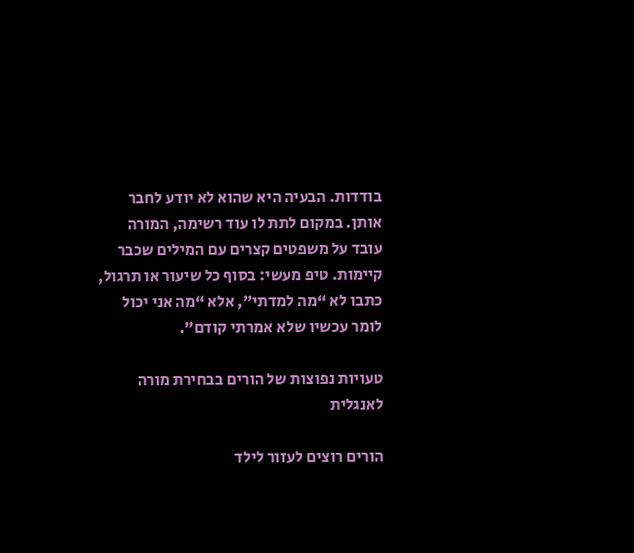בודדות. הבעיה היא שהוא לא יודע לחבר אותן. במקום לתת לו עוד רשימה, המורה עובד על משפטים קצרים עם המילים שכבר קיימות. טיפ מעשי: בסוף כל שיעור או תרגול, כתבו לא “מה למדתי”, אלא “מה אני יכול לומר עכשיו שלא אמרתי קודם”.

טעויות נפוצות של הורים בבחירת מורה לאנגלית

הורים רוצים לעזור לילד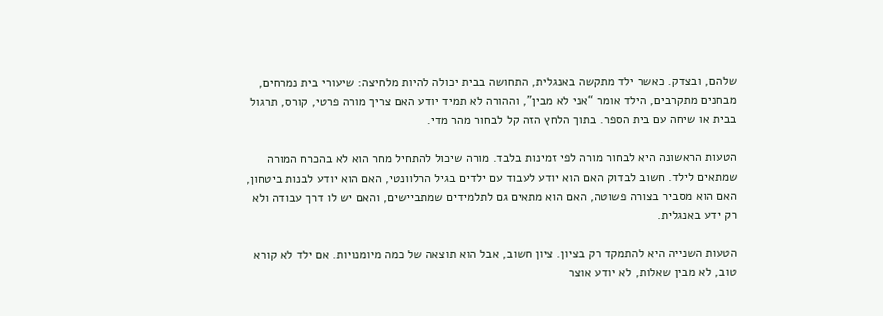שלהם, ובצדק. כאשר ילד מתקשה באנגלית, התחושה בבית יכולה להיות מלחיצה: שיעורי בית נמרחים, מבחנים מתקרבים, הילד אומר “אני לא מבין”, וההורה לא תמיד יודע האם צריך מורה פרטי, קורס, תרגול בבית או שיחה עם בית הספר. בתוך הלחץ הזה קל לבחור מהר מדי.

הטעות הראשונה היא לבחור מורה לפי זמינות בלבד. מורה שיכול להתחיל מחר הוא לא בהכרח המורה שמתאים לילד. חשוב לבדוק האם הוא יודע לעבוד עם ילדים בגיל הרלוונטי, האם הוא יודע לבנות ביטחון, האם הוא מסביר בצורה פשוטה, האם הוא מתאים גם לתלמידים שמתביישים, והאם יש לו דרך עבודה ולא רק ידע באנגלית.

הטעות השנייה היא להתמקד רק בציון. ציון חשוב, אבל הוא תוצאה של כמה מיומנויות. אם ילד לא קורא טוב, לא מבין שאלות, לא יודע אוצר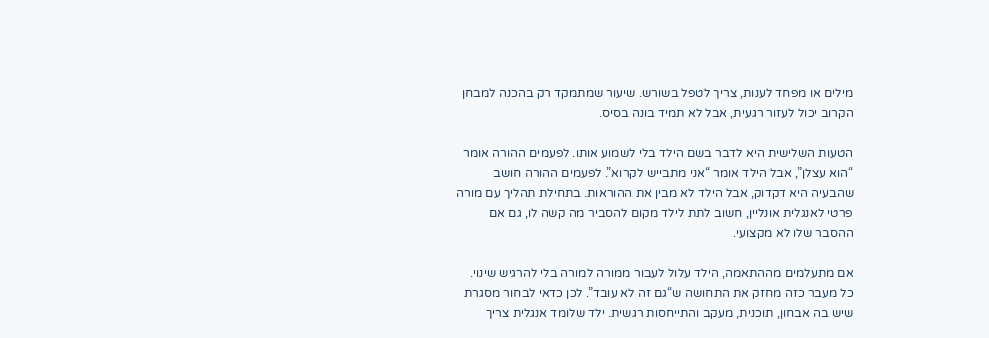מילים או מפחד לענות, צריך לטפל בשורש. שיעור שמתמקד רק בהכנה למבחן הקרוב יכול לעזור רגעית, אבל לא תמיד בונה בסיס.

הטעות השלישית היא לדבר בשם הילד בלי לשמוע אותו. לפעמים ההורה אומר “הוא עצלן”, אבל הילד אומר “אני מתבייש לקרוא”. לפעמים ההורה חושב שהבעיה היא דקדוק, אבל הילד לא מבין את ההוראות. בתחילת תהליך עם מורה פרטי לאנגלית אונליין, חשוב לתת לילד מקום להסביר מה קשה לו, גם אם ההסבר שלו לא מקצועי.

אם מתעלמים מההתאמה, הילד עלול לעבור ממורה למורה בלי להרגיש שינוי. כל מעבר כזה מחזק את התחושה ש“גם זה לא עובד”. לכן כדאי לבחור מסגרת שיש בה אבחון, תוכנית, מעקב והתייחסות רגשית. ילד שלומד אנגלית צריך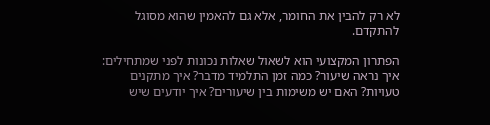לא רק להבין את החומר, אלא גם להאמין שהוא מסוגל להתקדם.

הפתרון המקצועי הוא לשאול שאלות נכונות לפני שמתחילים: איך נראה שיעור? כמה זמן התלמיד מדבר? איך מתקנים טעויות? האם יש משימות בין שיעורים? איך יודעים שיש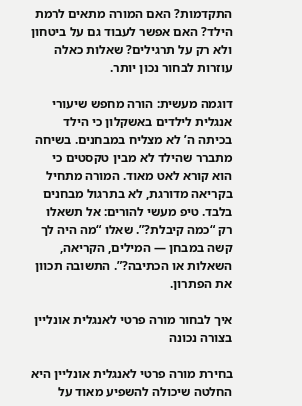התקדמות? האם המורה מתאים לרמת הילד? האם אפשר לעבוד גם על ביטחון ולא רק על תרגילים? שאלות כאלה עוזרות לבחור נכון יותר.

דוגמה מעשית: הורה מחפש שיעורי אנגלית לילדים באשקלון כי הילד בכיתה ה’ לא מצליח במבחנים. בשיחה מתברר שהילד לא מבין טקסטים כי הוא קורא לאט מאוד. המורה מתחיל בקריאה מדורגת, לא בתרגול מבחנים בלבד. טיפ מעשי להורים: אל תשאלו רק “כמה קיבלת?”. שאלו “מה היה לך קשה במבחן — המילים, הקריאה, השאלות או הכתיבה?”. התשובה תכוון את הפתרון.

איך לבחור מורה פרטי לאנגלית אונליין בצורה נכונה

בחירת מורה פרטי לאנגלית אונליין היא החלטה שיכולה להשפיע מאוד על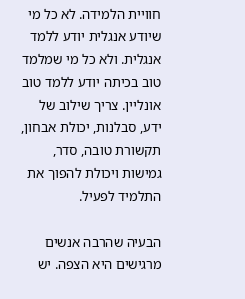חוויית הלמידה. לא כל מי שיודע אנגלית יודע ללמד אנגלית. ולא כל מי שמלמד טוב בכיתה יודע ללמד טוב אונליין. צריך שילוב של ידע, סבלנות, יכולת אבחון, תקשורת טובה, סדר, גמישות ויכולת להפוך את התלמיד לפעיל.

הבעיה שהרבה אנשים מרגישים היא הצפה. יש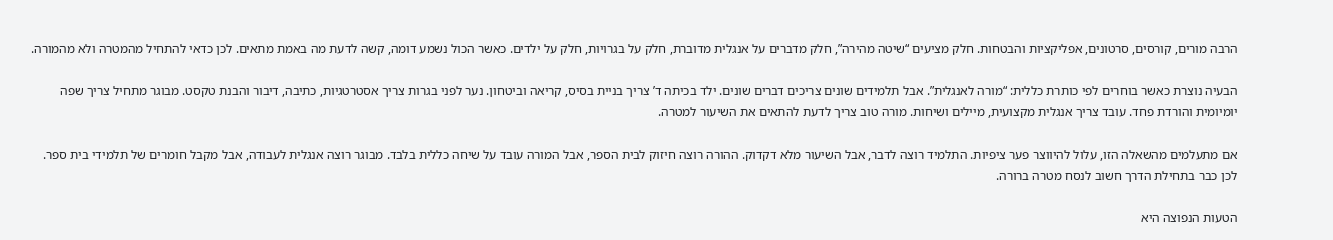הרבה מורים, קורסים, סרטונים, אפליקציות והבטחות. חלק מציעים “שיטה מהירה”, חלק מדברים על אנגלית מדוברת, חלק על בגרויות, חלק על ילדים. כאשר הכול נשמע דומה, קשה לדעת מה באמת מתאים. לכן כדאי להתחיל מהמטרה ולא מהמורה.

הבעיה נוצרת כאשר בוחרים לפי כותרת כללית: “מורה לאנגלית”. אבל תלמידים שונים צריכים דברים שונים. ילד בכיתה ד’ צריך בניית בסיס, קריאה וביטחון. נער לפני בגרות צריך אסטרטגיות, כתיבה, דיבור והבנת טקסט. מבוגר מתחיל צריך שפה יומיומית והורדת פחד. עובד צריך אנגלית מקצועית, מיילים ושיחות. מורה טוב צריך לדעת להתאים את השיעור למטרה.

אם מתעלמים מהשאלה הזו, עלול להיווצר פער ציפיות. התלמיד רוצה לדבר, אבל השיעור מלא דקדוק. ההורה רוצה חיזוק לבית הספר, אבל המורה עובד על שיחה כללית בלבד. מבוגר רוצה אנגלית לעבודה, אבל מקבל חומרים של תלמידי בית ספר. לכן כבר בתחילת הדרך חשוב לנסח מטרה ברורה.

הטעות הנפוצה היא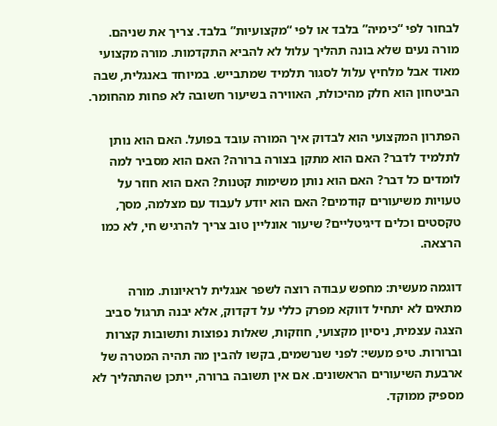לבחור לפי “כימיה” בלבד או לפי “מקצועיות” בלבד. צריך את שניהם. מורה נעים שלא בונה תהליך עלול לא להביא התקדמות. מורה מקצועי מאוד אבל מלחיץ עלול לסגור תלמיד שמתבייש. במיוחד באנגלית, שבה הביטחון הוא חלק מהיכולת, האווירה בשיעור חשובה לא פחות מהחומר.

הפתרון המקצועי הוא לבדוק איך המורה עובד בפועל. האם הוא נותן לתלמיד לדבר? האם הוא מתקן בצורה ברורה? האם הוא מסביר למה לומדים כל דבר? האם הוא נותן משימות קטנות? האם הוא חוזר על טעויות משיעורים קודמים? האם הוא יודע לעבוד עם מצלמה, מסך, טקסטים וכלים דיגיטליים? שיעור אונליין טוב צריך להרגיש חי, לא כמו הרצאה.

דוגמה מעשית: מחפש עבודה רוצה לשפר אנגלית לראיונות. מורה מתאים לא יתחיל דווקא מפרק כללי על דקדוק, אלא יבנה תרגול סביב הצגה עצמית, ניסיון מקצועי, חוזקות, שאלות נפוצות ותשובות קצרות וברורות. טיפ מעשי: לפני שנרשמים, בקשו להבין מה תהיה המטרה של ארבעת השיעורים הראשונים. אם אין תשובה ברורה, ייתכן שהתהליך לא מספיק ממוקד.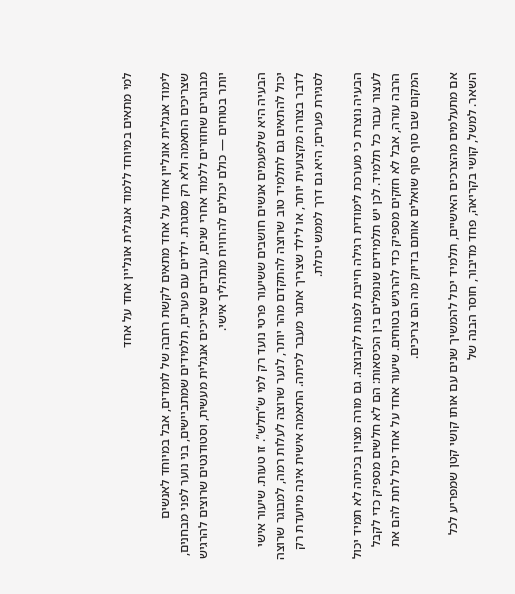למי מתאים במיוחד ללמוד אנגלית אונליין אחד על אחד

לימוד אנגלית אונליין אחד על אחד מתאים לקשת רחבה של לומדים, אבל במיוחד לאנשים שצריכים התאמה ולא רק מסגרת. ילדים עם פערים, תלמידים שמתביישים, בני נוער לפני מבחנים, מבוגרים שחוזרים ללמוד אחרי שנים, עובדים שצריכים אנגלית מעשית, וסטודנטים שרוצים להרגיש יותר בטוחים — כולם יכולים להרוויח מתהליך אישי.

הבעיה היא שלפעמים אנשים חושבים ששיעור פרטי נועד רק למי ש“חלש”. זו טעות. שיעור אישי יכול להתאים גם לתלמיד טוב שרוצה להתקדם מהר יותר, לנער שרוצה לעלות רמה, למבוגר שרוצה לדבר בצורה מקצועית יותר, או לילד שצריך אתגר מעבר לכיתה. התאמה אישית אינה מיועדת רק לסגירת פערים; היא גם דרך לממש יכולת.

הבעיה נוצרת כי מערכת לימודית רגילה חייבת לפנות לקבוצה. גם מורה מצוין בכיתה לא תמיד יכול לעצור עבור כל תלמיד. לכן יש תלמידים שנופלים בין הכיסאות: הם לא חלשים מספיק כדי לקבל הרבה עזרה, אבל לא חזקים מספיק כדי להרגיש בטוחים. שיעור אחד על אחד יכול לתת להם את המקום שבו סוף סוף שואלים אותם בדיוק מה הם צריכים.

אם מתעלמים מהצרכים האישיים, תלמיד יכול להמשיך שנים עם אותו קושי קטן שמפריע לכל השאר. למשל, קושי בקריאה, פחד מדיבור, חוסר הבנה של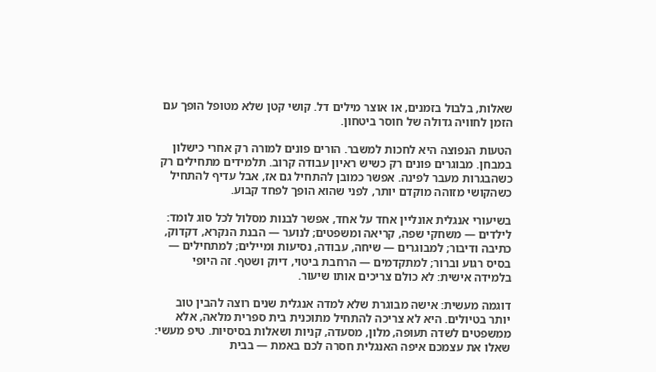שאלות, בלבול בזמנים, או אוצר מילים דל. קושי קטן שלא מטופל הופך עם הזמן לחוויה גדולה של חוסר ביטחון.

הטעות הנפוצה היא לחכות למשבר. הורים פונים למורה רק אחרי כישלון במבחן. מבוגרים פונים רק כשיש ראיון עבודה קרוב. תלמידים מתחילים רק כשהבגרות מעבר לפינה. אפשר כמובן להתחיל גם אז, אבל עדיף להתחיל כשהקושי מזוהה מוקדם יותר, לפני שהוא הופך לפחד קבוע.

בשיעורי אנגלית אונליין אחד על אחד, אפשר לבנות מסלול לכל סוג לומד: לילדים — משחקי שפה, קריאה ומשפטים; לנוער — הבנת הנקרא, דקדוק, כתיבה ודיבור; למבוגרים — שיחה, עבודה, נסיעות ומיילים; למתחילים — בסיס רגוע וברור; למתקדמים — הרחבת ביטוי, דיוק ושטף. זה היופי בלמידה אישית: לא כולם צריכים אותו שיעור.

דוגמה מעשית: אישה מבוגרת שלא למדה אנגלית שנים רוצה להבין טוב יותר בטיולים. היא לא צריכה להתחיל מתוכנית בית ספרית מלאה, אלא ממשפטים לשדה תעופה, מלון, מסעדה, קניות ושאלות בסיסיות. טיפ מעשי: שאלו את עצמכם איפה האנגלית חסרה לכם באמת — בבית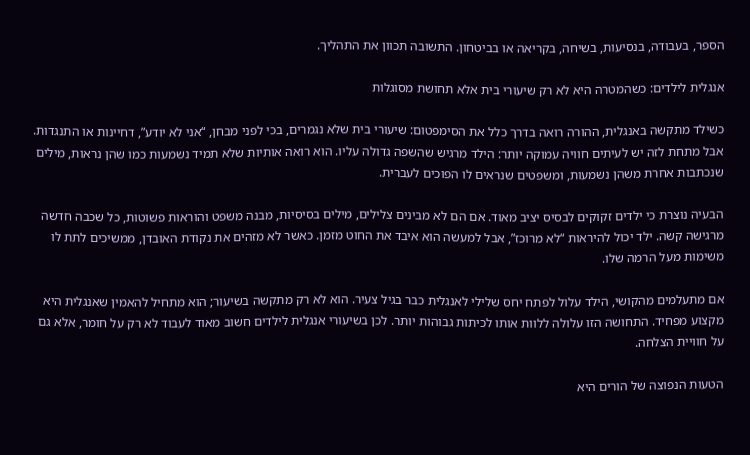הספר, בעבודה, בנסיעות, בשיחה, בקריאה או בביטחון. התשובה תכוון את התהליך.

אנגלית לילדים: כשהמטרה היא לא רק שיעורי בית אלא תחושת מסוגלות

כשילד מתקשה באנגלית, ההורה רואה בדרך כלל את הסימפטום: שיעורי בית שלא נגמרים, בכי לפני מבחן, “אני לא יודע”, דחיינות או התנגדות. אבל מתחת לזה יש לעיתים חוויה עמוקה יותר: הילד מרגיש שהשפה גדולה עליו. הוא רואה אותיות שלא תמיד נשמעות כמו שהן נראות, מילים שנכתבות אחרת משהן נשמעות, ומשפטים שנראים לו הפוכים לעברית.

הבעיה נוצרת כי ילדים זקוקים לבסיס יציב מאוד. אם הם לא מבינים צלילים, מילים בסיסיות, מבנה משפט והוראות פשוטות, כל שכבה חדשה מרגישה קשה. ילד יכול להיראות “לא מרוכז”, אבל למעשה הוא איבד את החוט מזמן. כאשר לא מזהים את נקודת האובדן, ממשיכים לתת לו משימות מעל הרמה שלו.

אם מתעלמים מהקושי, הילד עלול לפתח יחס שלילי לאנגלית כבר בגיל צעיר. הוא לא רק מתקשה בשיעור; הוא מתחיל להאמין שאנגלית היא מקצוע מפחיד. התחושה הזו עלולה ללוות אותו לכיתות גבוהות יותר. לכן בשיעורי אנגלית לילדים חשוב מאוד לעבוד לא רק על חומר, אלא גם על חוויית הצלחה.

הטעות הנפוצה של הורים היא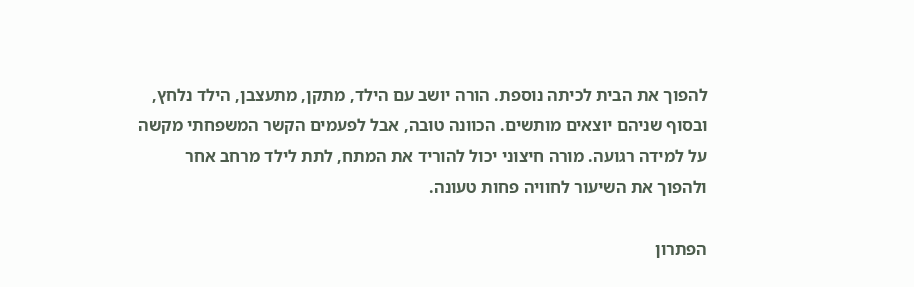להפוך את הבית לכיתה נוספת. הורה יושב עם הילד, מתקן, מתעצבן, הילד נלחץ, ובסוף שניהם יוצאים מותשים. הכוונה טובה, אבל לפעמים הקשר המשפחתי מקשה על למידה רגועה. מורה חיצוני יכול להוריד את המתח, לתת לילד מרחב אחר ולהפוך את השיעור לחוויה פחות טעונה.

הפתרון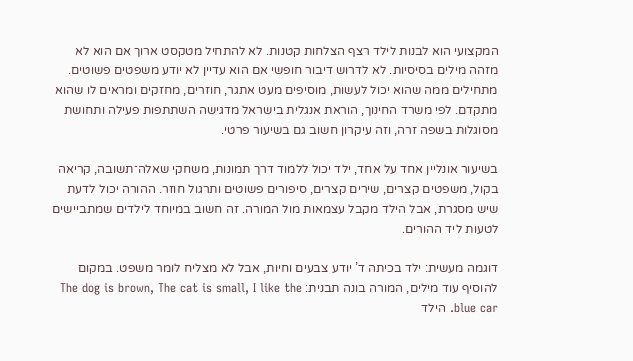המקצועי הוא לבנות לילד רצף הצלחות קטנות. לא להתחיל מטקסט ארוך אם הוא לא מזהה מילים בסיסיות. לא לדרוש דיבור חופשי אם הוא עדיין לא יודע משפטים פשוטים. מתחילים ממה שהוא יכול לעשות, מוסיפים מעט אתגר, חוזרים, מחזקים ומראים לו שהוא מתקדם. לפי משרד החינוך, הוראת אנגלית בישראל מדגישה השתתפות פעילה ותחושת מסוגלות בשפה זרה, וזה עיקרון חשוב גם בשיעור פרטי.

בשיעור אונליין אחד על אחד, ילד יכול ללמוד דרך תמונות, משחקי שאלה־תשובה, קריאה בקול, משפטים קצרים, שירים קצרים, סיפורים פשוטים ותרגול חוזר. ההורה יכול לדעת שיש מסגרת, אבל הילד מקבל עצמאות מול המורה. זה חשוב במיוחד לילדים שמתביישים לטעות ליד ההורים.

דוגמה מעשית: ילד בכיתה ד’ יודע צבעים וחיות, אבל לא מצליח לומר משפט. במקום להוסיף עוד מילים, המורה בונה תבנית: The dog is brown, The cat is small, I like the blue car. הילד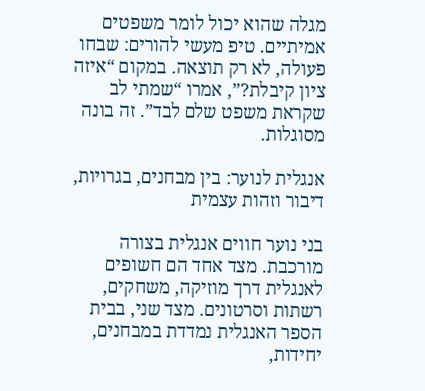מגלה שהוא יכול לומר משפטים אמיתיים. טיפ מעשי להורים: שבחו פעולה, לא רק תוצאה. במקום “איזה ציון קיבלת?”, אמרו “שמתי לב שקראת משפט שלם לבד”. זה בונה מסוגלות.

אנגלית לנוער: בין מבחנים, בגרויות, דיבור וזהות עצמית

בני נוער חווים אנגלית בצורה מורכבת. מצד אחד הם חשופים לאנגלית דרך מוזיקה, משחקים, רשתות וסרטונים. מצד שני, בבית הספר האנגלית נמדדת במבחנים, יחידות,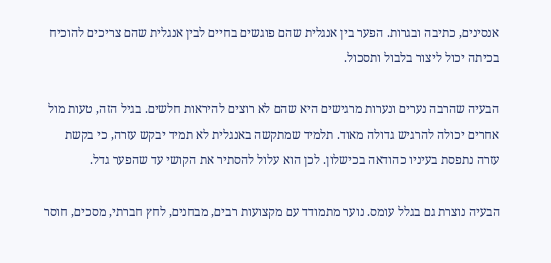אנסינים, כתיבה ובגרות. הפער בין אנגלית שהם פוגשים בחיים לבין אנגלית שהם צריכים להוכיח בכיתה יכול ליצור בלבול ותסכול.

הבעיה שהרבה נערים ונערות מרגישים היא שהם לא רוצים להיראות חלשים. בגיל הזה, טעות מול אחרים יכולה להרגיש גדולה מאוד. תלמיד שמתקשה באנגלית לא תמיד יבקש עזרה, כי בקשת עזרה נתפסת בעיניו כהודאה בכישלון. לכן הוא עלול להסתיר את הקושי עד שהפער גדל.

הבעיה נוצרת גם בגלל עומס. נוער מתמודד עם מקצועות רבים, מבחנים, לחץ חברתי, מסכים, חוסר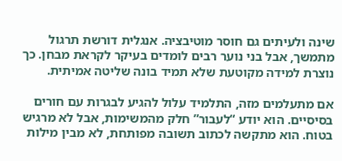שינה ולעיתים גם חוסר מוטיבציה. אנגלית דורשת תרגול מתמשך, אבל בני נוער רבים לומדים בעיקר לקראת מבחן. כך נוצרת למידה מקוטעת שלא תמיד בונה שליטה אמיתית.

אם מתעלמים מזה, התלמיד עלול להגיע לבגרות עם חורים בסיסיים. הוא יודע “לעבור” חלק מהמשימות, אבל לא מרגיש בטוח. הוא מתקשה לכתוב תשובה מפותחת, לא מבין מילות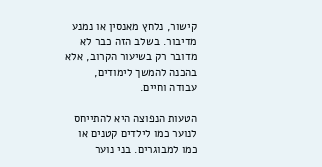קישור, נלחץ מאנסין או נמנע מדיבור. בשלב הזה כבר לא מדובר רק בשיעור הקרוב, אלא בהכנה להמשך לימודים, עבודה וחיים.

הטעות הנפוצה היא להתייחס לנוער כמו לילדים קטנים או כמו למבוגרים. בני נוער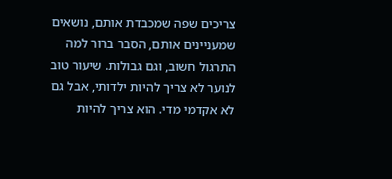צריכים שפה שמכבדת אותם, נושאים שמעניינים אותם, הסבר ברור למה התרגול חשוב, וגם גבולות. שיעור טוב לנוער לא צריך להיות ילדותי, אבל גם לא אקדמי מדי. הוא צריך להיות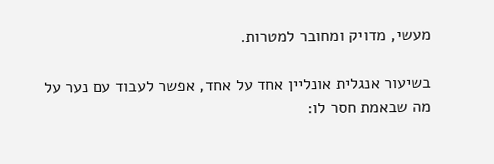מעשי, מדויק ומחובר למטרות.

בשיעור אנגלית אונליין אחד על אחד, אפשר לעבוד עם נער על מה שבאמת חסר לו: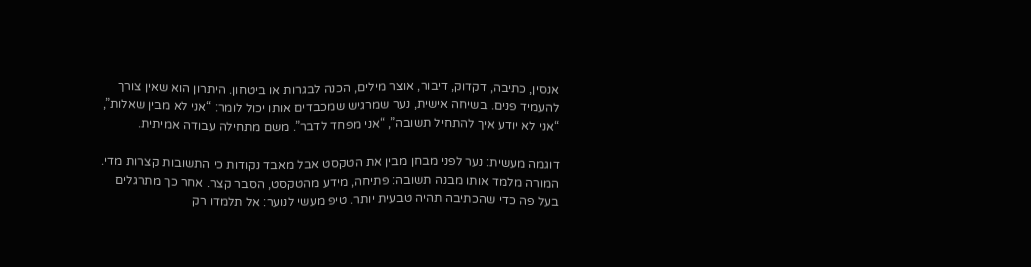אנסין, כתיבה, דקדוק, דיבור, אוצר מילים, הכנה לבגרות או ביטחון. היתרון הוא שאין צורך להעמיד פנים. בשיחה אישית, נער שמרגיש שמכבדים אותו יכול לומר: “אני לא מבין שאלות”, “אני לא יודע איך להתחיל תשובה”, “אני מפחד לדבר”. משם מתחילה עבודה אמיתית.

דוגמה מעשית: נער לפני מבחן מבין את הטקסט אבל מאבד נקודות כי התשובות קצרות מדי. המורה מלמד אותו מבנה תשובה: פתיחה, מידע מהטקסט, הסבר קצר. אחר כך מתרגלים בעל פה כדי שהכתיבה תהיה טבעית יותר. טיפ מעשי לנוער: אל תלמדו רק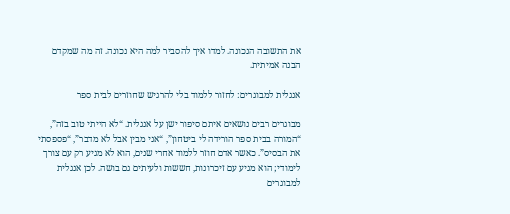את התשובה הנכונה. למדו איך להסביר למה היא נכונה. זה מה שמקדם הבנה אמיתית.

אנגלית למבוגרים: לחזור ללמוד בלי להרגיש שחוזרים לבית ספר

מבוגרים רבים נושאים איתם סיפור ישן על אנגלית. “לא הייתי טוב בזה”, “המורה בבית ספר הורידה לי ביטחון”, “אני מבין אבל לא מדבר”, “פספסתי את הבסיס”. כאשר אדם חוזר ללמוד אחרי שנים, הוא לא מגיע רק עם צורך לימודי; הוא מגיע עם זיכרונות, חששות ולעיתים גם בושה. לכן אנגלית למבוגרים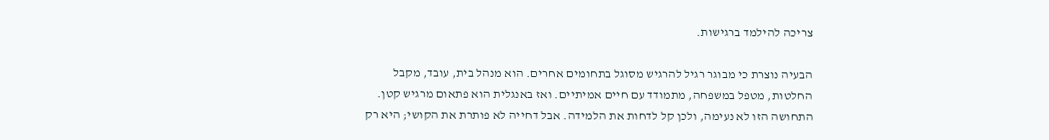צריכה להילמד ברגישות.

הבעיה נוצרת כי מבוגר רגיל להרגיש מסוגל בתחומים אחרים. הוא מנהל בית, עובד, מקבל החלטות, מטפל במשפחה, מתמודד עם חיים אמיתיים. ואז באנגלית הוא פתאום מרגיש קטן. התחושה הזו לא נעימה, ולכן קל לדחות את הלמידה. אבל דחייה לא פותרת את הקושי; היא רק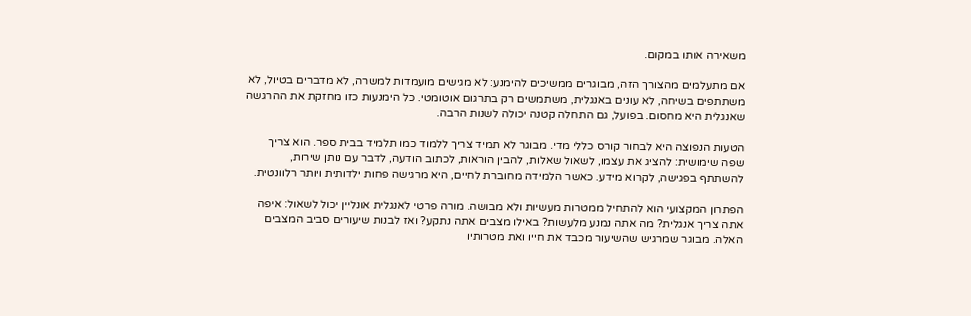משאירה אותו במקום.

אם מתעלמים מהצורך הזה, מבוגרים ממשיכים להימנע: לא מגישים מועמדות למשרה, לא מדברים בטיול, לא משתתפים בשיחה, לא עונים באנגלית, משתמשים רק בתרגום אוטומטי. כל הימנעות כזו מחזקת את ההרגשה שאנגלית היא מחסום. בפועל, גם התחלה קטנה יכולה לשנות הרבה.

הטעות הנפוצה היא לבחור קורס כללי מדי. מבוגר לא תמיד צריך ללמוד כמו תלמיד בבית ספר. הוא צריך שפה שימושית: להציג את עצמו, לשאול שאלות, להבין הוראות, לכתוב הודעה, לדבר עם נותן שירות, להשתתף בפגישה, לקרוא מידע. כאשר הלמידה מחוברת לחיים, היא מרגישה פחות ילדותית ויותר רלוונטית.

הפתרון המקצועי הוא להתחיל ממטרות מעשיות ולא מבושה. מורה פרטי לאנגלית אונליין יכול לשאול: איפה אתה צריך אנגלית? מה אתה נמנע מלעשות? באילו מצבים אתה נתקע? ואז לבנות שיעורים סביב המצבים האלה. מבוגר שמרגיש שהשיעור מכבד את חייו ואת מטרותיו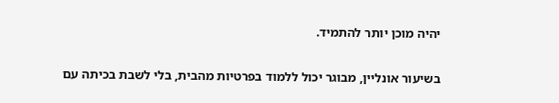יהיה מוכן יותר להתמיד.

בשיעור אונליין, מבוגר יכול ללמוד בפרטיות מהבית, בלי לשבת בכיתה עם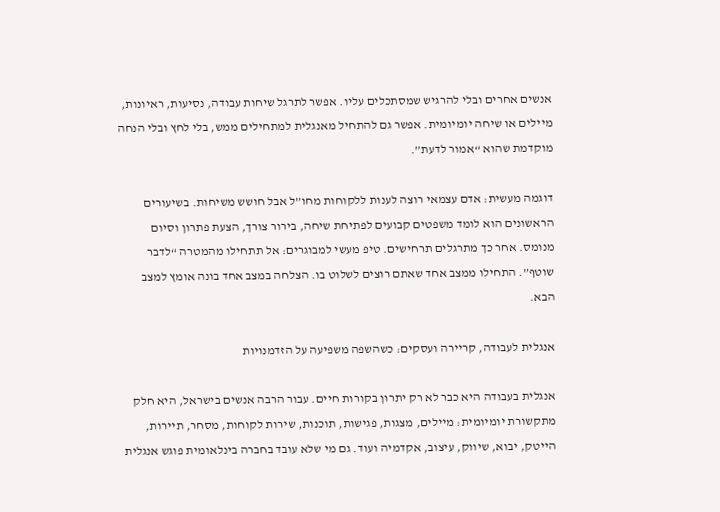אנשים אחרים ובלי להרגיש שמסתכלים עליו. אפשר לתרגל שיחות עבודה, נסיעות, ראיונות, מיילים או שיחה יומיומית. אפשר גם להתחיל מאנגלית למתחילים ממש, בלי לחץ ובלי הנחה מוקדמת שהוא “אמור לדעת”.

דוגמה מעשית: אדם עצמאי רוצה לענות ללקוחות מחו”ל אבל חושש משיחות. בשיעורים הראשונים הוא לומד משפטים קבועים לפתיחת שיחה, בירור צורך, הצעת פתרון וסיום מנומס. אחר כך מתרגלים תרחישים. טיפ מעשי למבוגרים: אל תתחילו מהמטרה “לדבר שוטף”. התחילו ממצב אחד שאתם רוצים לשלוט בו. הצלחה במצב אחד בונה אומץ למצב הבא.

אנגלית לעבודה, קריירה ועסקים: כשהשפה משפיעה על הזדמנויות

אנגלית בעבודה היא כבר לא רק יתרון בקורות חיים. עבור הרבה אנשים בישראל, היא חלק מתקשורת יומיומית: מיילים, מצגות, פגישות, תוכנות, שירות לקוחות, מסחר, תיירות, הייטק, יבוא, שיווק, עיצוב, אקדמיה ועוד. גם מי שלא עובד בחברה בינלאומית פוגש אנגלית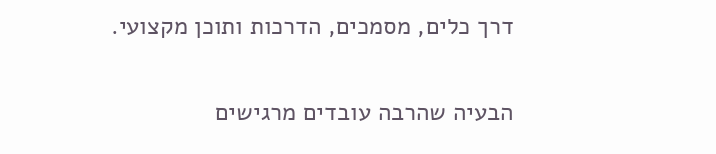דרך כלים, מסמכים, הדרכות ותוכן מקצועי.

הבעיה שהרבה עובדים מרגישים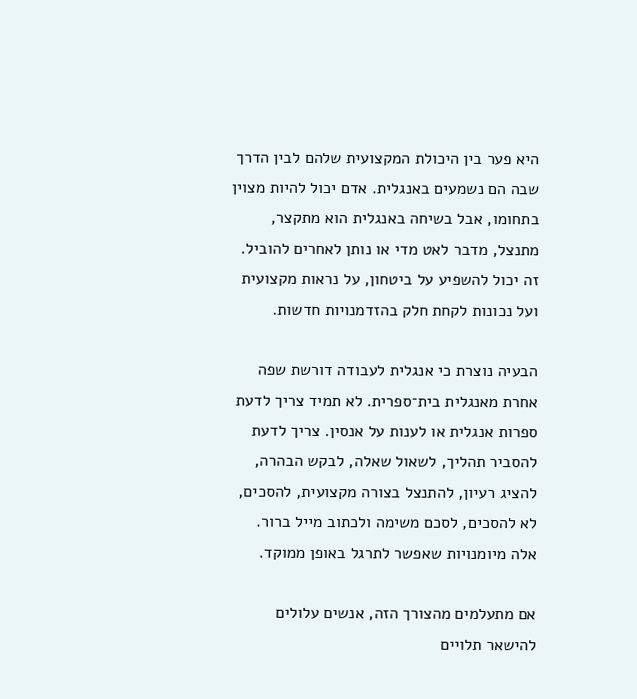היא פער בין היכולת המקצועית שלהם לבין הדרך שבה הם נשמעים באנגלית. אדם יכול להיות מצוין בתחומו, אבל בשיחה באנגלית הוא מתקצר, מתנצל, מדבר לאט מדי או נותן לאחרים להוביל. זה יכול להשפיע על ביטחון, על נראות מקצועית ועל נכונות לקחת חלק בהזדמנויות חדשות.

הבעיה נוצרת כי אנגלית לעבודה דורשת שפה אחרת מאנגלית בית־ספרית. לא תמיד צריך לדעת ספרות אנגלית או לענות על אנסין. צריך לדעת להסביר תהליך, לשאול שאלה, לבקש הבהרה, להציג רעיון, להתנצל בצורה מקצועית, להסכים, לא להסכים, לסכם משימה ולכתוב מייל ברור. אלה מיומנויות שאפשר לתרגל באופן ממוקד.

אם מתעלמים מהצורך הזה, אנשים עלולים להישאר תלויים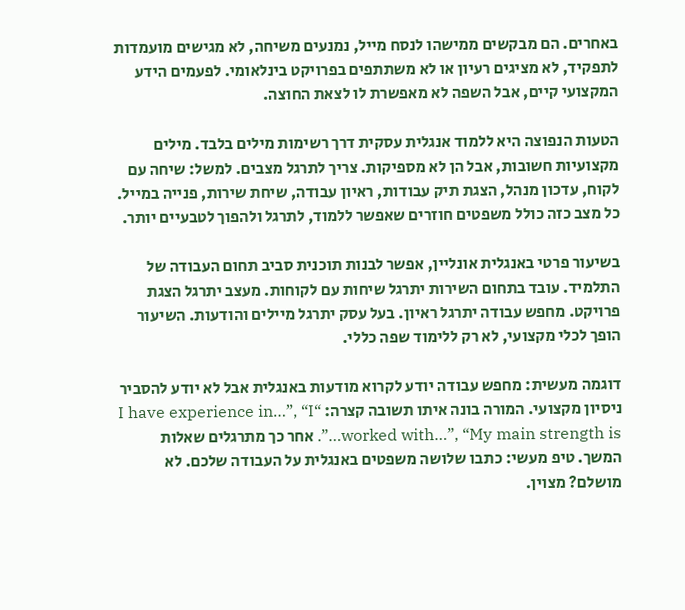באחרים. הם מבקשים ממישהו לנסח מייל, נמנעים משיחה, לא מגישים מועמדות לתפקיד, לא מציגים רעיון או לא משתתפים בפרויקט בינלאומי. לפעמים הידע המקצועי קיים, אבל השפה לא מאפשרת לו לצאת החוצה.

הטעות הנפוצה היא ללמוד אנגלית עסקית דרך רשימות מילים בלבד. מילים מקצועיות חשובות, אבל הן לא מספיקות. צריך לתרגל מצבים. למשל: שיחה עם לקוח, עדכון מנהל, הצגת תיק עבודות, ראיון עבודה, שיחת שירות, פנייה במייל. כל מצב כזה כולל משפטים חוזרים שאפשר ללמוד, לתרגל ולהפוך לטבעיים יותר.

בשיעור פרטי באנגלית אונליין, אפשר לבנות תוכנית סביב תחום העבודה של התלמיד. עובד בתחום השירות יתרגל שיחות עם לקוחות. מעצב יתרגל הצגת פרויקט. מחפש עבודה יתרגל ראיון. בעל עסק יתרגל מיילים והודעות. השיעור הופך לכלי מקצועי, לא רק ללימוד שפה כללי.

דוגמה מעשית: מחפש עבודה יודע לקרוא מודעות באנגלית אבל לא יודע להסביר ניסיון מקצועי. המורה בונה איתו תשובה קצרה: “I have experience in…”, “I worked with…”, “My main strength is…”. אחר כך מתרגלים שאלות המשך. טיפ מעשי: כתבו שלושה משפטים באנגלית על העבודה שלכם. לא מושלם? מצוין.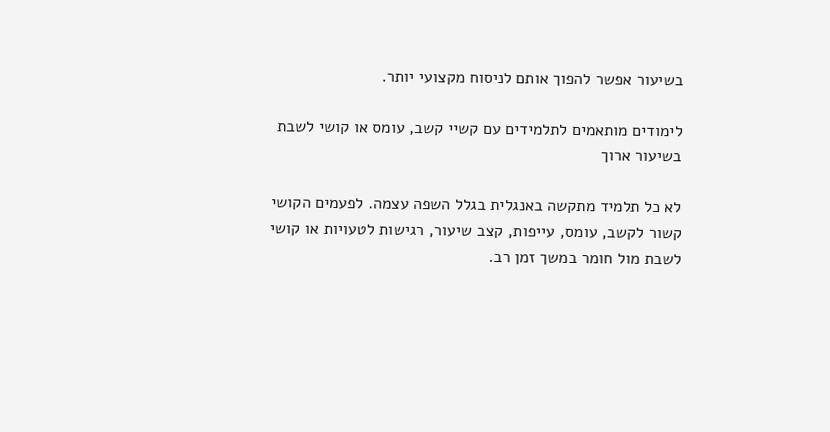בשיעור אפשר להפוך אותם לניסוח מקצועי יותר.

לימודים מותאמים לתלמידים עם קשיי קשב, עומס או קושי לשבת בשיעור ארוך

לא כל תלמיד מתקשה באנגלית בגלל השפה עצמה. לפעמים הקושי קשור לקשב, עומס, עייפות, קצב שיעור, רגישות לטעויות או קושי לשבת מול חומר במשך זמן רב.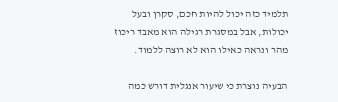תלמיד כזה יכול להיות חכם, סקרן ובעל יכולות, אבל במסגרת רגילה הוא מאבד ריכוז מהר ונראה כאילו הוא לא רוצה ללמוד.

הבעיה נוצרת כי שיעור אנגלית דורש כמה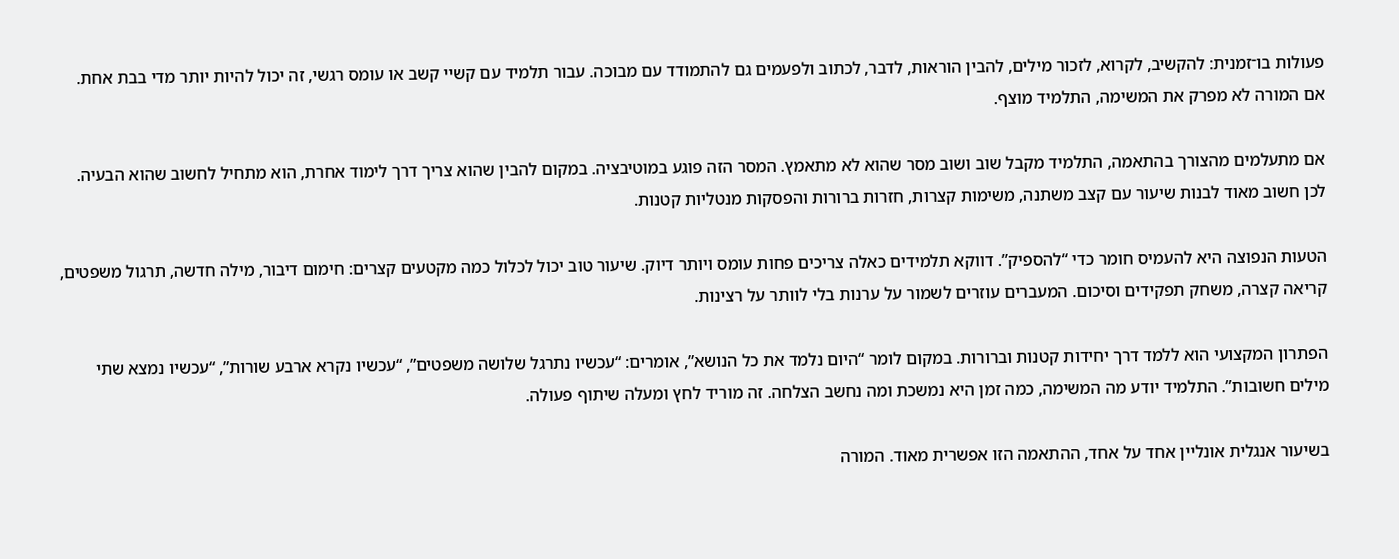פעולות בו־זמנית: להקשיב, לקרוא, לזכור מילים, להבין הוראות, לדבר, לכתוב ולפעמים גם להתמודד עם מבוכה. עבור תלמיד עם קשיי קשב או עומס רגשי, זה יכול להיות יותר מדי בבת אחת. אם המורה לא מפרק את המשימה, התלמיד מוצף.

אם מתעלמים מהצורך בהתאמה, התלמיד מקבל שוב ושוב מסר שהוא לא מתאמץ. המסר הזה פוגע במוטיבציה. במקום להבין שהוא צריך דרך לימוד אחרת, הוא מתחיל לחשוב שהוא הבעיה. לכן חשוב מאוד לבנות שיעור עם קצב משתנה, משימות קצרות, חזרות ברורות והפסקות מנטליות קטנות.

הטעות הנפוצה היא להעמיס חומר כדי “להספיק”. דווקא תלמידים כאלה צריכים פחות עומס ויותר דיוק. שיעור טוב יכול לכלול כמה מקטעים קצרים: חימום דיבור, מילה חדשה, תרגול משפטים, קריאה קצרה, משחק תפקידים וסיכום. המעברים עוזרים לשמור על ערנות בלי לוותר על רצינות.

הפתרון המקצועי הוא ללמד דרך יחידות קטנות וברורות. במקום לומר “היום נלמד את כל הנושא”, אומרים: “עכשיו נתרגל שלושה משפטים”, “עכשיו נקרא ארבע שורות”, “עכשיו נמצא שתי מילים חשובות”. התלמיד יודע מה המשימה, כמה זמן היא נמשכת ומה נחשב הצלחה. זה מוריד לחץ ומעלה שיתוף פעולה.

בשיעור אנגלית אונליין אחד על אחד, ההתאמה הזו אפשרית מאוד. המורה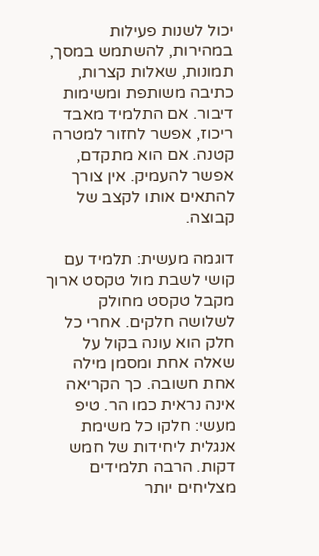יכול לשנות פעילות במהירות, להשתמש במסך, תמונות, שאלות קצרות, כתיבה משותפת ומשימות דיבור. אם התלמיד מאבד ריכוז, אפשר לחזור למטרה קטנה. אם הוא מתקדם, אפשר להעמיק. אין צורך להתאים אותו לקצב של קבוצה.

דוגמה מעשית: תלמיד עם קושי לשבת מול טקסט ארוך מקבל טקסט מחולק לשלושה חלקים. אחרי כל חלק הוא עונה בקול על שאלה אחת ומסמן מילה אחת חשובה. כך הקריאה אינה נראית כמו הר. טיפ מעשי: חלקו כל משימת אנגלית ליחידות של חמש דקות. הרבה תלמידים מצליחים יותר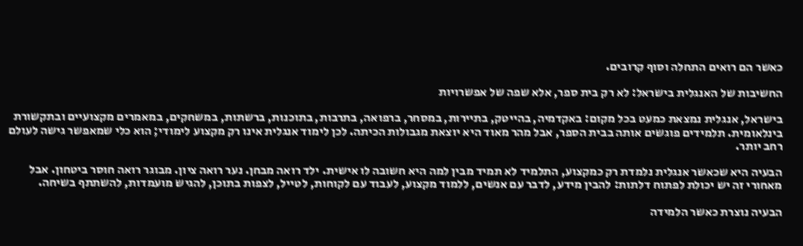כאשר הם רואים התחלה וסוף קרובים.

החשיבות של האנגלית בישראל: לא רק בית ספר, אלא שפה של אפשרויות

בישראל, אנגלית נמצאת כמעט בכל מקום: באקדמיה, בהייטק, בתיירות, במסחר, ברפואה, בתרבות, בתוכנות, ברשתות, במשחקים, במאמרים מקצועיים ובתקשורת בינלאומית. תלמידים פוגשים אותה בבית הספר, אבל מהר מאוד היא יוצאת מגבולות הכיתה. לכן לימוד אנגלית אינו רק מקצוע לימודי; הוא כלי שמאפשר גישה לעולם רחב יותר.

הבעיה היא שכאשר אנגלית נלמדת רק כמקצוע, התלמיד לא תמיד מבין למה היא חשובה לו אישית. ילד רואה מבחן. נער רואה ציון. מבוגר רואה חוסר ביטחון. אבל מאחורי זה יש יכולת לפתוח דלתות: להבין מידע, לדבר עם אנשים, ללמוד מקצוע, לעבוד עם לקוחות, לטייל, לצפות בתוכן, להגיש מועמדות, להשתתף בשיחה.

הבעיה נוצרת כאשר הלמידה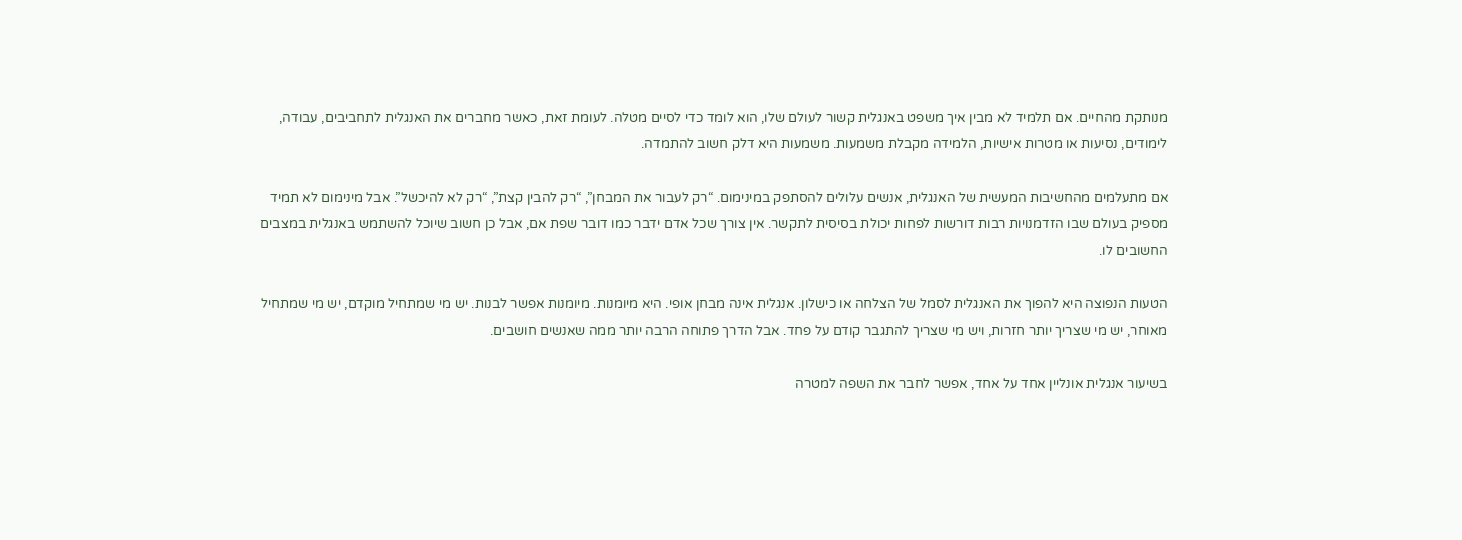מנותקת מהחיים. אם תלמיד לא מבין איך משפט באנגלית קשור לעולם שלו, הוא לומד כדי לסיים מטלה. לעומת זאת, כאשר מחברים את האנגלית לתחביבים, עבודה, לימודים, נסיעות או מטרות אישיות, הלמידה מקבלת משמעות. משמעות היא דלק חשוב להתמדה.

אם מתעלמים מהחשיבות המעשית של האנגלית, אנשים עלולים להסתפק במינימום. “רק לעבור את המבחן”, “רק להבין קצת”, “רק לא להיכשל”. אבל מינימום לא תמיד מספיק בעולם שבו הזדמנויות רבות דורשות לפחות יכולת בסיסית לתקשר. אין צורך שכל אדם ידבר כמו דובר שפת אם, אבל כן חשוב שיוכל להשתמש באנגלית במצבים החשובים לו.

הטעות הנפוצה היא להפוך את האנגלית לסמל של הצלחה או כישלון. אנגלית אינה מבחן אופי. היא מיומנות. מיומנות אפשר לבנות. יש מי שמתחיל מוקדם, יש מי שמתחיל מאוחר, יש מי שצריך יותר חזרות, ויש מי שצריך להתגבר קודם על פחד. אבל הדרך פתוחה הרבה יותר ממה שאנשים חושבים.

בשיעור אנגלית אונליין אחד על אחד, אפשר לחבר את השפה למטרה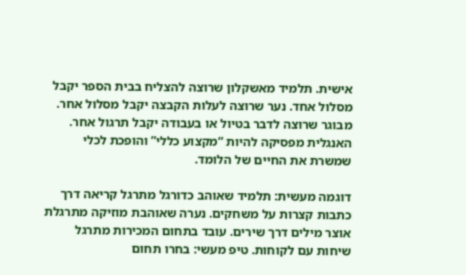אישית. תלמיד מאשקלון שרוצה להצליח בבית הספר יקבל מסלול אחד. נער שרוצה לעלות הקבצה יקבל מסלול אחר. מבוגר שרוצה לדבר בטיול או בעבודה יקבל תרגול אחר. האנגלית מפסיקה להיות “מקצוע כללי” והופכת לכלי שמשרת את החיים של הלומד.

דוגמה מעשית: תלמיד שאוהב כדורגל מתרגל קריאה דרך כתבות קצרות על משחקים. נערה שאוהבת מוזיקה מתרגלת אוצר מילים דרך שירים. עובד בתחום המכירות מתרגל שיחות עם לקוחות. טיפ מעשי: בחרו תחום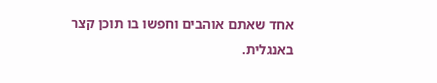אחד שאתם אוהבים וחפשו בו תוכן קצר באנגלית.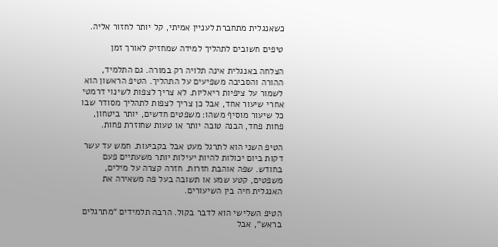כשאנגלית מתחברת לעניין אמיתי, קל יותר לחזור אליה.

טיפים חשובים לתהליך למידה שמחזיק לאורך זמן

הצלחה באנגלית אינה תלויה רק במורה. גם התלמיד, ההורה והסביבה משפיעים על התהליך. הטיפ הראשון הוא לשמור על ציפיות ריאליות. לא צריך לצפות לשינוי דרמטי אחרי שיעור אחד, אבל כן צריך לצפות לתהליך מסודר שבו כל שיעור מוסיף משהו: משפטים חדשים, יותר ביטחון, פחות פחד, הבנה טובה יותר או טעות שחוזרת פחות.

הטיפ השני הוא לתרגל מעט אבל בקביעות. חמש עד עשר דקות ביום יכולות להיות יעילות יותר משעתיים פעם בחודש. שפה אוהבת חזרות. חזרה קצרה על מילים, משפטים, קטע שמע או תשובה בעל פה משאירה את האנגלית חיה בין השיעורים.

הטיפ השלישי הוא לדבר בקול. הרבה תלמידים “מתרגלים בראש”, אבל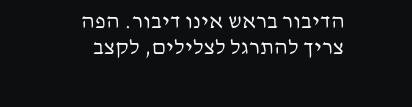הדיבור בראש אינו דיבור. הפה צריך להתרגל לצלילים, לקצב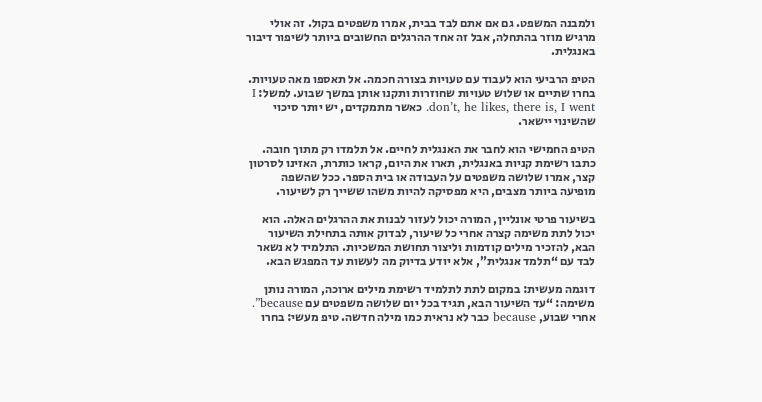ולמבנה המשפט. גם אם אתם לבד בבית, אמרו משפטים בקול. זה אולי מרגיש מוזר בהתחלה, אבל זה אחד ההרגלים החשובים ביותר לשיפור דיבור באנגלית.

הטיפ הרביעי הוא לעבוד עם טעויות בצורה חכמה. אל תאספו מאה טעויות. בחרו שתיים או שלוש טעויות שחוזרות ותקנו אותן במשך שבוע. למשל: I don’t, he likes, there is, I went. כאשר מתמקדים, יש יותר סיכוי שהשינוי יישאר.

הטיפ החמישי הוא לחבר את האנגלית לחיים. אל תלמדו רק מתוך חובה. כתבו רשימת קניות באנגלית, תארו את היום, קראו כותרת, האזינו לסרטון קצר, אמרו שלושה משפטים על העבודה או בית הספר. ככל שהשפה מופיעה ביותר מצבים, היא מפסיקה להיות משהו ששייך רק לשיעור.

בשיעור פרטי אונליין, המורה יכול לעזור לבנות את ההרגלים האלה. הוא יכול לתת משימה קצרה אחרי כל שיעור, לבדוק אותה בתחילת השיעור הבא, להזכיר מילים קודמות וליצור תחושת המשכיות. התלמיד לא נשאר לבד עם “תלמד אנגלית”, אלא יודע בדיוק מה לעשות עד המפגש הבא.

דוגמה מעשית: במקום לתת לתלמיד רשימת מילים ארוכה, המורה נותן משימה: “עד השיעור הבא, תגיד בכל יום שלושה משפטים עם because”. אחרי שבוע, because כבר לא נראית כמו מילה חדשה. טיפ מעשי: בחרו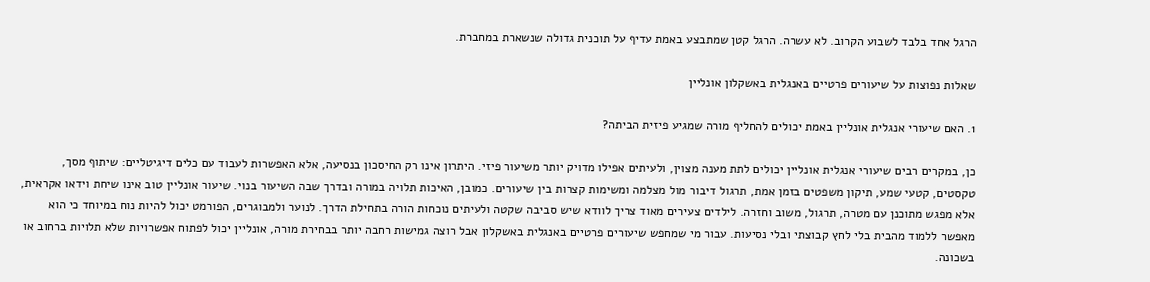הרגל אחד בלבד לשבוע הקרוב. לא עשרה. הרגל קטן שמתבצע באמת עדיף על תוכנית גדולה שנשארת במחברת.

שאלות נפוצות על שיעורים פרטיים באנגלית באשקלון אונליין

1. האם שיעורי אנגלית אונליין באמת יכולים להחליף מורה שמגיע פיזית הביתה?

כן, במקרים רבים שיעורי אנגלית אונליין יכולים לתת מענה מצוין, ולעיתים אפילו מדויק יותר משיעור פיזי. היתרון אינו רק החיסכון בנסיעה, אלא האפשרות לעבוד עם כלים דיגיטליים: שיתוף מסך, טקסטים, קטעי שמע, תיקון משפטים בזמן אמת, תרגול דיבור מול מצלמה ומשימות קצרות בין שיעורים. כמובן, האיכות תלויה במורה ובדרך שבה השיעור בנוי. שיעור אונליין טוב אינו שיחת וידאו אקראית, אלא מפגש מתוכנן עם מטרה, תרגול, משוב וחזרה. לילדים צעירים מאוד צריך לוודא שיש סביבה שקטה ולעיתים נוכחות הורה בתחילת הדרך. לנוער ולמבוגרים, הפורמט יכול להיות נוח במיוחד כי הוא מאפשר ללמוד מהבית בלי לחץ קבוצתי ובלי נסיעות. עבור מי שמחפש שיעורים פרטיים באנגלית באשקלון אבל רוצה גמישות רחבה יותר בבחירת מורה, אונליין יכול לפתוח אפשרויות שלא תלויות ברחוב או בשכונה.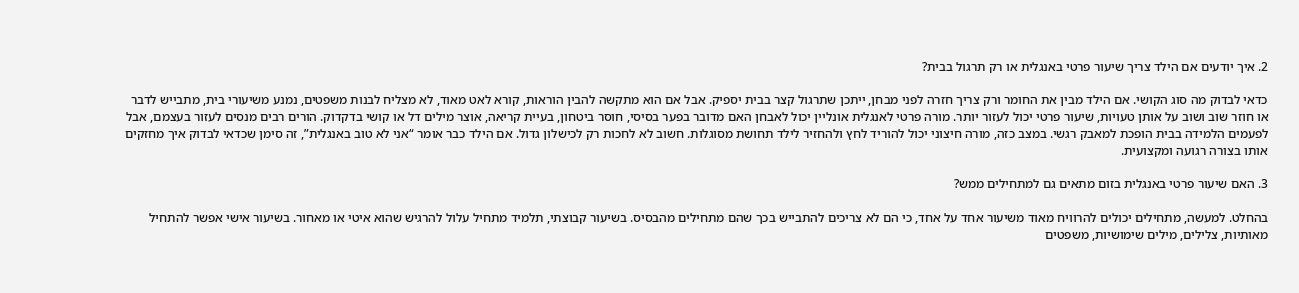2. איך יודעים אם הילד צריך שיעור פרטי באנגלית או רק תרגול בבית?

כדאי לבדוק מה סוג הקושי. אם הילד מבין את החומר ורק צריך חזרה לפני מבחן, ייתכן שתרגול קצר בבית יספיק. אבל אם הוא מתקשה להבין הוראות, קורא לאט מאוד, לא מצליח לבנות משפטים, נמנע משיעורי בית, מתבייש לדבר או חוזר שוב ושוב על אותן טעויות, שיעור פרטי יכול לעזור יותר. מורה פרטי לאנגלית אונליין יכול לאבחן האם מדובר בפער בסיסי, חוסר ביטחון, בעיית קריאה, אוצר מילים דל או קושי בדקדוק. הורים רבים מנסים לעזור בעצמם, אבל לפעמים הלמידה בבית הופכת למאבק רגשי. במצב כזה, מורה חיצוני יכול להוריד לחץ ולהחזיר לילד תחושת מסוגלות. חשוב לא לחכות רק לכישלון גדול. אם הילד כבר אומר “אני לא טוב באנגלית”, זה סימן שכדאי לבדוק איך מחזקים אותו בצורה רגועה ומקצועית.

3. האם שיעור פרטי באנגלית בזום מתאים גם למתחילים ממש?

בהחלט. למעשה, מתחילים יכולים להרוויח מאוד משיעור אחד על אחד, כי הם לא צריכים להתבייש בכך שהם מתחילים מהבסיס. בשיעור קבוצתי, תלמיד מתחיל עלול להרגיש שהוא איטי או מאחור. בשיעור אישי אפשר להתחיל מאותיות, צלילים, מילים שימושיות, משפטים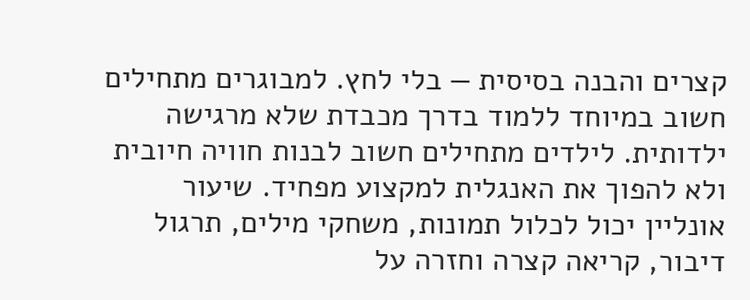קצרים והבנה בסיסית — בלי לחץ. למבוגרים מתחילים חשוב במיוחד ללמוד בדרך מכבדת שלא מרגישה ילדותית. לילדים מתחילים חשוב לבנות חוויה חיובית ולא להפוך את האנגלית למקצוע מפחיד. שיעור אונליין יכול לכלול תמונות, משחקי מילים, תרגול דיבור, קריאה קצרה וחזרה על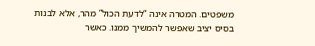משפטים. המטרה אינה “לדעת הכול” מהר, אלא לבנות בסיס יציב שאפשר להמשיך ממנו. כאשר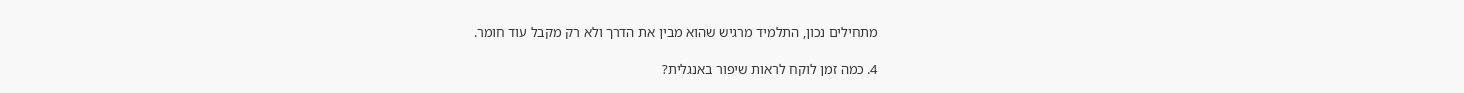מתחילים נכון, התלמיד מרגיש שהוא מבין את הדרך ולא רק מקבל עוד חומר.

4. כמה זמן לוקח לראות שיפור באנגלית?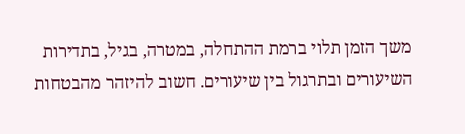משך הזמן תלוי ברמת ההתחלה, במטרה, בגיל, בתדירות השיעורים ובתרגול בין שיעורים. חשוב להיזהר מהבטחות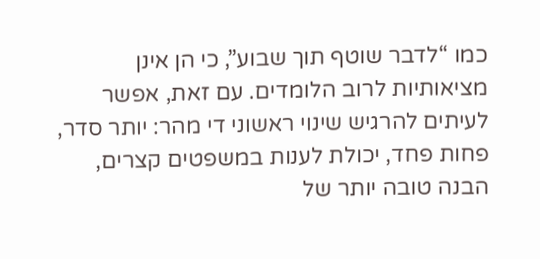כמו “לדבר שוטף תוך שבוע”, כי הן אינן מציאותיות לרוב הלומדים. עם זאת, אפשר לעיתים להרגיש שינוי ראשוני די מהר: יותר סדר, פחות פחד, יכולת לענות במשפטים קצרים, הבנה טובה יותר של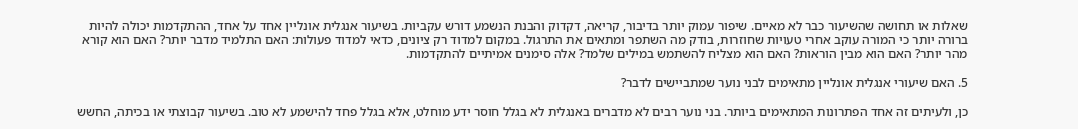שאלות או תחושה שהשיעור כבר לא מאיים. שיפור עמוק יותר בדיבור, קריאה, דקדוק והבנת הנשמע דורש עקביות. בשיעור אנגלית אונליין אחד על אחד, ההתקדמות יכולה להיות ברורה יותר כי המורה עוקב אחרי טעויות שחוזרות, בודק מה השתפר ומתאים את התרגול. במקום למדוד רק ציונים, כדאי למדוד פעולות: האם התלמיד מדבר יותר? האם הוא קורא מהר יותר? האם הוא מבין הוראות? האם הוא מצליח להשתמש במילים שלמד? אלה סימנים אמיתיים להתקדמות.

5. האם שיעורי אנגלית אונליין מתאימים לבני נוער שמתביישים לדבר?

כן, ולעיתים זה אחד הפתרונות המתאימים ביותר. בני נוער רבים לא מדברים באנגלית לא בגלל חוסר ידע מוחלט, אלא בגלל פחד להישמע לא טוב. בשיעור קבוצתי או בכיתה, החשש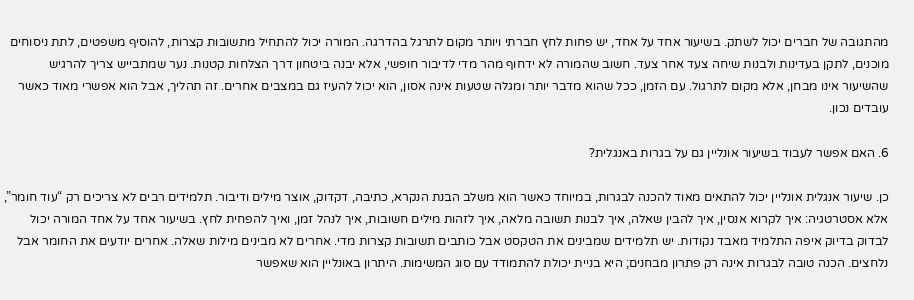מהתגובה של חברים יכול לשתק. בשיעור אחד על אחד, יש פחות לחץ חברתי ויותר מקום לתרגל בהדרגה. המורה יכול להתחיל מתשובות קצרות, להוסיף משפטים, לתת ניסוחים מוכנים, לתקן בעדינות ולבנות שיחה צעד אחר צעד. חשוב שהמורה לא ידחוף מהר מדי לדיבור חופשי, אלא יבנה ביטחון דרך הצלחות קטנות. נער שמתבייש צריך להרגיש שהשיעור אינו מבחן, אלא מקום לתרגול. עם הזמן, ככל שהוא מדבר יותר ומגלה שטעות אינה אסון, הוא יכול להעיז גם במצבים אחרים. זה תהליך, אבל הוא אפשרי מאוד כאשר עובדים נכון.

6. האם אפשר לעבוד בשיעור אונליין גם על בגרות באנגלית?

כן. שיעור אנגלית אונליין יכול להתאים מאוד להכנה לבגרות, במיוחד כאשר הוא משלב הבנת הנקרא, כתיבה, דקדוק, אוצר מילים ודיבור. תלמידים רבים לא צריכים רק “עוד חומר”, אלא אסטרטגיה: איך לקרוא אנסין, איך להבין שאלה, איך לבנות תשובה מלאה, איך לזהות מילים חשובות, איך לנהל זמן, ואיך להפחית לחץ. בשיעור אחד על אחד המורה יכול לבדוק בדיוק איפה התלמיד מאבד נקודות. יש תלמידים שמבינים את הטקסט אבל כותבים תשובות קצרות מדי. אחרים לא מבינים מילות שאלה. אחרים יודעים את החומר אבל נלחצים. הכנה טובה לבגרות אינה רק פתרון מבחנים; היא בניית יכולת להתמודד עם סוג המשימות. היתרון באונליין הוא שאפשר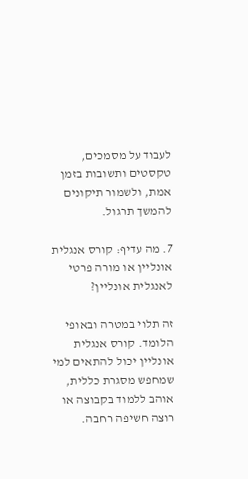לעבוד על מסמכים, טקסטים ותשובות בזמן אמת, ולשמור תיקונים להמשך תרגול.

7. מה עדיף: קורס אנגלית אונליין או מורה פרטי לאנגלית אונליין?

זה תלוי במטרה ובאופי הלומד. קורס אנגלית אונליין יכול להתאים למי שמחפש מסגרת כללית, אוהב ללמוד בקבוצה או רוצה חשיפה רחבה.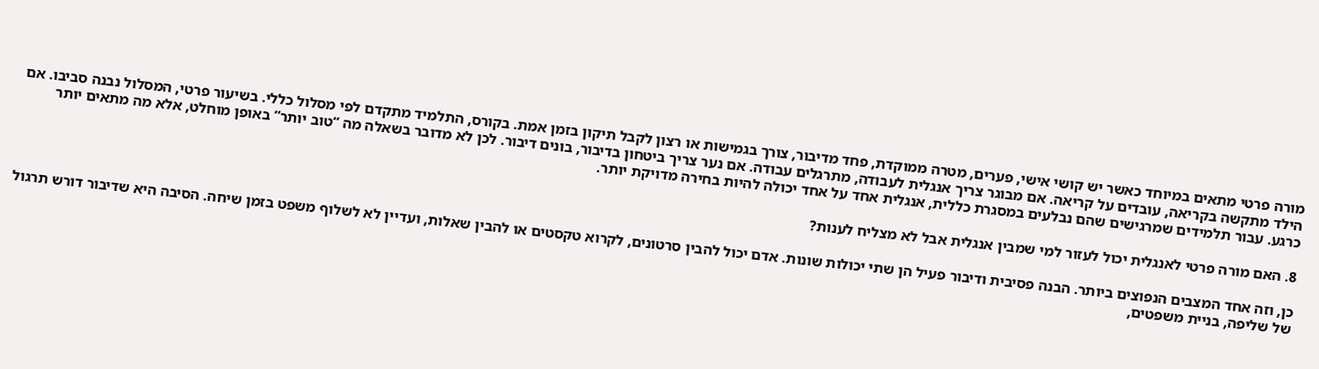מורה פרטי מתאים במיוחד כאשר יש קושי אישי, פערים, מטרה ממוקדת, פחד מדיבור, צורך בגמישות או רצון לקבל תיקון בזמן אמת. בקורס, התלמיד מתקדם לפי מסלול כללי. בשיעור פרטי, המסלול נבנה סביבו. אם הילד מתקשה בקריאה, עובדים על קריאה. אם מבוגר צריך אנגלית לעבודה, מתרגלים עבודה. אם נער צריך ביטחון בדיבור, בונים דיבור. לכן לא מדובר בשאלה מה “טוב יותר” באופן מוחלט, אלא מה מתאים יותר כרגע. עבור תלמידים שמרגישים שהם נבלעים במסגרת כללית, אנגלית אחד על אחד יכולה להיות בחירה מדויקת יותר.

8. האם מורה פרטי לאנגלית יכול לעזור למי שמבין אנגלית אבל לא מצליח לענות?

כן, וזה אחד המצבים הנפוצים ביותר. הבנה פסיבית ודיבור פעיל הן שתי יכולות שונות. אדם יכול להבין סרטונים, לקרוא טקסטים או להבין שאלות, ועדיין לא לשלוף משפט בזמן שיחה. הסיבה היא שדיבור דורש תרגול של שליפה, בניית משפטים,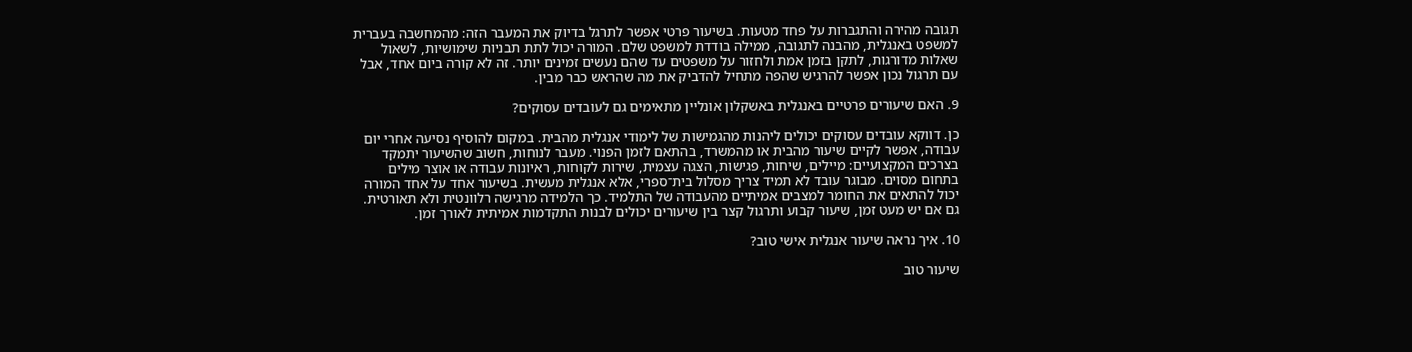תגובה מהירה והתגברות על פחד מטעות. בשיעור פרטי אפשר לתרגל בדיוק את המעבר הזה: מהמחשבה בעברית למשפט באנגלית, מהבנה לתגובה, ממילה בודדת למשפט שלם. המורה יכול לתת תבניות שימושיות, לשאול שאלות מדורגות, לתקן בזמן אמת ולחזור על משפטים עד שהם נעשים זמינים יותר. זה לא קורה ביום אחד, אבל עם תרגול נכון אפשר להרגיש שהפה מתחיל להדביק את מה שהראש כבר מבין.

9. האם שיעורים פרטיים באנגלית באשקלון אונליין מתאימים גם לעובדים עסוקים?

כן. דווקא עובדים עסוקים יכולים ליהנות מהגמישות של לימודי אנגלית מהבית. במקום להוסיף נסיעה אחרי יום עבודה, אפשר לקיים שיעור מהבית או מהמשרד, בהתאם לזמן הפנוי. מעבר לנוחות, חשוב שהשיעור יתמקד בצרכים המקצועיים: מיילים, שיחות, פגישות, הצגה עצמית, שירות לקוחות, ראיונות עבודה או אוצר מילים בתחום מסוים. מבוגר עובד לא תמיד צריך מסלול בית־ספרי, אלא אנגלית מעשית. בשיעור אחד על אחד המורה יכול להתאים את החומר למצבים אמיתיים מהעבודה של התלמיד. כך הלמידה מרגישה רלוונטית ולא תאורטית. גם אם יש מעט זמן, שיעור קבוע ותרגול קצר בין שיעורים יכולים לבנות התקדמות אמיתית לאורך זמן.

10. איך נראה שיעור אנגלית אישי טוב?

שיעור טוב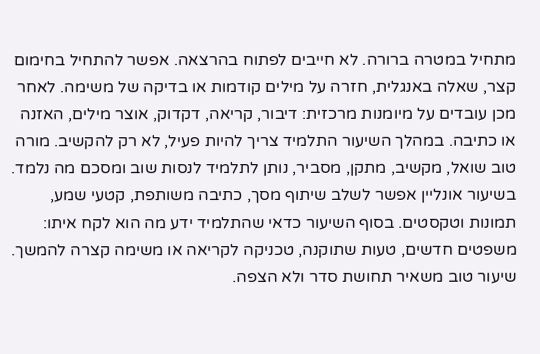מתחיל במטרה ברורה. לא חייבים לפתוח בהרצאה. אפשר להתחיל בחימום קצר, שאלה באנגלית, חזרה על מילים קודמות או בדיקה של משימה. לאחר מכן עובדים על מיומנות מרכזית: דיבור, קריאה, דקדוק, אוצר מילים, האזנה או כתיבה. במהלך השיעור התלמיד צריך להיות פעיל, לא רק להקשיב. מורה טוב שואל, מקשיב, מתקן, מסביר, נותן לתלמיד לנסות שוב ומסכם מה נלמד. בשיעור אונליין אפשר לשלב שיתוף מסך, כתיבה משותפת, קטעי שמע, תמונות וטקסטים. בסוף השיעור כדאי שהתלמיד ידע מה הוא לקח איתו: משפטים חדשים, טעות שתוקנה, טכניקה לקריאה או משימה קצרה להמשך. שיעור טוב משאיר תחושת סדר ולא הצפה.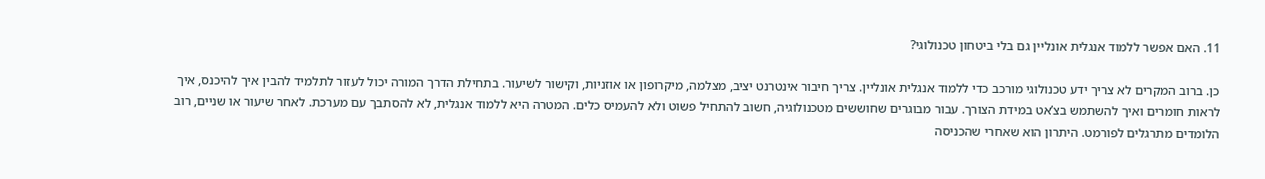11. האם אפשר ללמוד אנגלית אונליין גם בלי ביטחון טכנולוגי?

כן. ברוב המקרים לא צריך ידע טכנולוגי מורכב כדי ללמוד אנגלית אונליין. צריך חיבור אינטרנט יציב, מצלמה, מיקרופון או אוזניות, וקישור לשיעור. בתחילת הדרך המורה יכול לעזור לתלמיד להבין איך להיכנס, איך לראות חומרים ואיך להשתמש בצ’אט במידת הצורך. עבור מבוגרים שחוששים מטכנולוגיה, חשוב להתחיל פשוט ולא להעמיס כלים. המטרה היא ללמוד אנגלית, לא להסתבך עם מערכת. לאחר שיעור או שניים, רוב הלומדים מתרגלים לפורמט. היתרון הוא שאחרי שהכניסה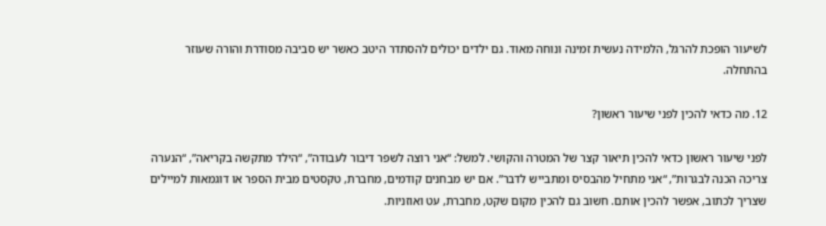לשיעור הופכת להרגל, הלמידה נעשית זמינה ונוחה מאוד. גם ילדים יכולים להסתדר היטב כאשר יש סביבה מסודרת והורה שעוזר בהתחלה.

12. מה כדאי להכין לפני שיעור ראשון?

לפני שיעור ראשון כדאי להכין תיאור קצר של המטרה והקושי. למשל: “אני רוצה לשפר דיבור לעבודה”, “הילד מתקשה בקריאה”, “הנערה צריכה הכנה לבגרות”, “אני מתחיל מהבסיס ומתבייש לדבר”. אם יש מבחנים קודמים, מחברת, טקסטים מבית הספר או דוגמאות למיילים שצריך לכתוב, אפשר להכין אותם. חשוב גם להכין מקום שקט, מחברת, עט ואוזניות.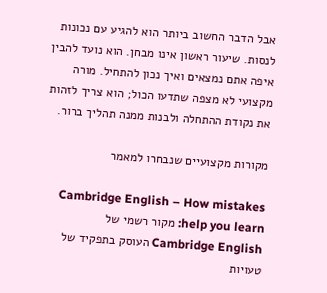אבל הדבר החשוב ביותר הוא להגיע עם נכונות לנסות. שיעור ראשון אינו מבחן. הוא נועד להבין איפה אתם נמצאים ואיך נכון להתחיל. מורה מקצועי לא מצפה שתדעו הכול; הוא צריך לזהות את נקודת ההתחלה ולבנות ממנה תהליך ברור.

מקורות מקצועיים שנבחרו למאמר

Cambridge English – How mistakes help you learn: מקור רשמי של Cambridge English העוסק בתפקיד של טעויות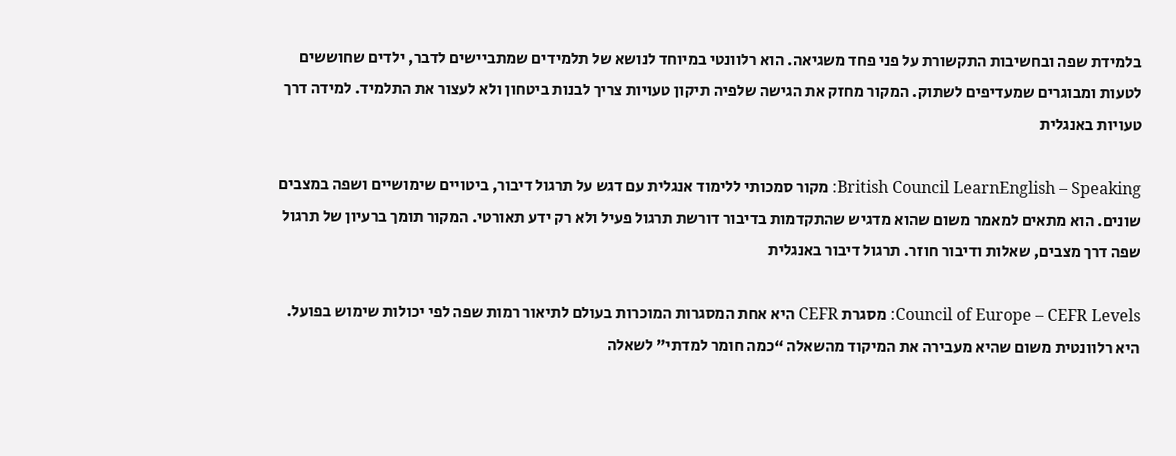בלמידת שפה ובחשיבות התקשורת על פני פחד משגיאה. הוא רלוונטי במיוחד לנושא של תלמידים שמתביישים לדבר, ילדים שחוששים לטעות ומבוגרים שמעדיפים לשתוק. המקור מחזק את הגישה שלפיה תיקון טעויות צריך לבנות ביטחון ולא לעצור את התלמיד. למידה דרך טעויות באנגלית

British Council LearnEnglish – Speaking: מקור סמכותי ללימוד אנגלית עם דגש על תרגול דיבור, ביטויים שימושיים ושפה במצבים שונים. הוא מתאים למאמר משום שהוא מדגיש שהתקדמות בדיבור דורשת תרגול פעיל ולא רק ידע תאורטי. המקור תומך ברעיון של תרגול שפה דרך מצבים, שאלות ודיבור חוזר. תרגול דיבור באנגלית

Council of Europe – CEFR Levels: מסגרת CEFR היא אחת המסגרות המוכרות בעולם לתיאור רמות שפה לפי יכולות שימוש בפועל. היא רלוונטית משום שהיא מעבירה את המיקוד מהשאלה “כמה חומר למדתי” לשאלה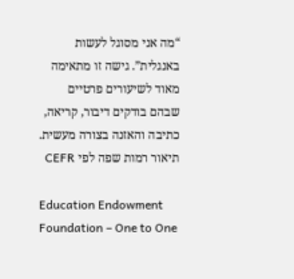“מה אני מסוגל לעשות באנגלית”. גישה זו מתאימה מאוד לשיעורים פרטיים שבהם בודקים דיבור, קריאה, כתיבה והאזנה בצורה מעשית. תיאור רמות שפה לפי CEFR

Education Endowment Foundation – One to One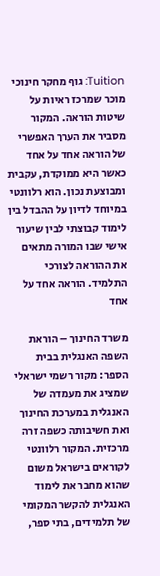Tuition: גוף מחקר חינוכי מוכר שמרכז ראיות על שיטות הוראה. המקור מסביר את הערך האפשרי של הוראה אחד על אחד כאשר היא ממוקדת, עקבית ומבוצעת נכון. הוא רלוונטי במיוחד לדיון על ההבדל בין לימוד קבוצתי לבין שיעור אישי שבו המורה מתאים את ההוראה לצורכי התלמיד. הוראה אחד על אחד

משרד החינוך – הוראת השפה האנגלית בבית הספר: מקור רשמי ישראלי שמציג את מעמדה של האנגלית במערכת החינוך ואת חשיבותה כשפה זרה מרכזית. המקור רלוונטי לקוראים בישראל משום שהוא מחבר את לימוד האנגלית להקשר המקומי של תלמידים, בתי ספר,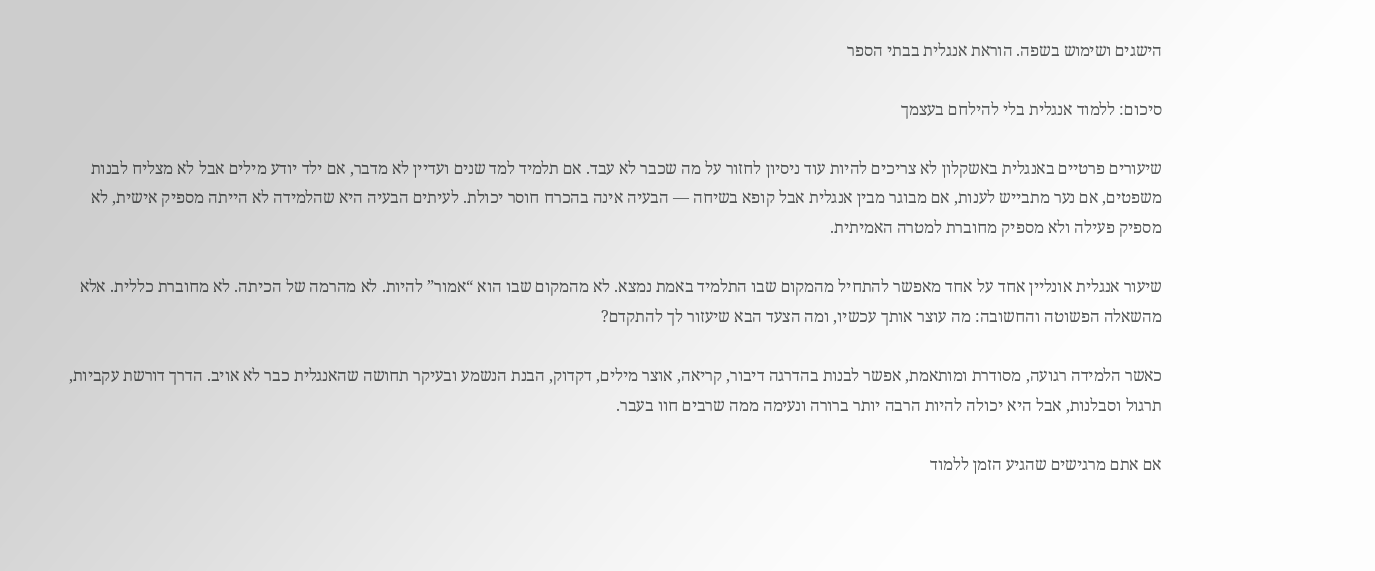הישגים ושימוש בשפה. הוראת אנגלית בבתי הספר

סיכום: ללמוד אנגלית בלי להילחם בעצמך

שיעורים פרטיים באנגלית באשקלון לא צריכים להיות עוד ניסיון לחזור על מה שכבר לא עבד. אם תלמיד למד שנים ועדיין לא מדבר, אם ילד יודע מילים אבל לא מצליח לבנות משפטים, אם נער מתבייש לענות, אם מבוגר מבין אנגלית אבל קופא בשיחה — הבעיה אינה בהכרח חוסר יכולת. לעיתים הבעיה היא שהלמידה לא הייתה מספיק אישית, לא מספיק פעילה ולא מספיק מחוברת למטרה האמיתית.

שיעור אנגלית אונליין אחד על אחד מאפשר להתחיל מהמקום שבו התלמיד באמת נמצא. לא מהמקום שבו הוא “אמור” להיות. לא מהרמה של הכיתה. לא מחוברת כללית. אלא מהשאלה הפשוטה והחשובה: מה עוצר אותך עכשיו, ומה הצעד הבא שיעזור לך להתקדם?

כאשר הלמידה רגועה, מסודרת ומותאמת, אפשר לבנות בהדרגה דיבור, קריאה, אוצר מילים, דקדוק, הבנת הנשמע ובעיקר תחושה שהאנגלית כבר לא אויב. הדרך דורשת עקביות, תרגול וסבלנות, אבל היא יכולה להיות הרבה יותר ברורה ונעימה ממה שרבים חוו בעבר.

אם אתם מרגישים שהגיע הזמן ללמוד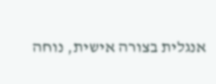אנגלית בצורה אישית, נוחה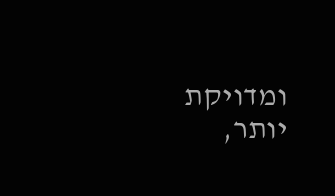ומדויקת יותר,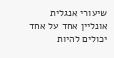שיעורי אנגלית אונליין אחד על אחד יכולים להיות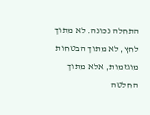התחלה נכונה. לא מתוך לחץ, לא מתוך הבטחות מוגזמות, אלא מתוך החלטה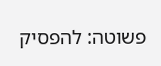פשוטה: להפסיק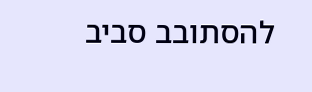להסתובב סביב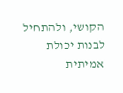הקושי, ולהתחיל לבנות יכולת אמיתית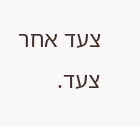צעד אחר צעד.